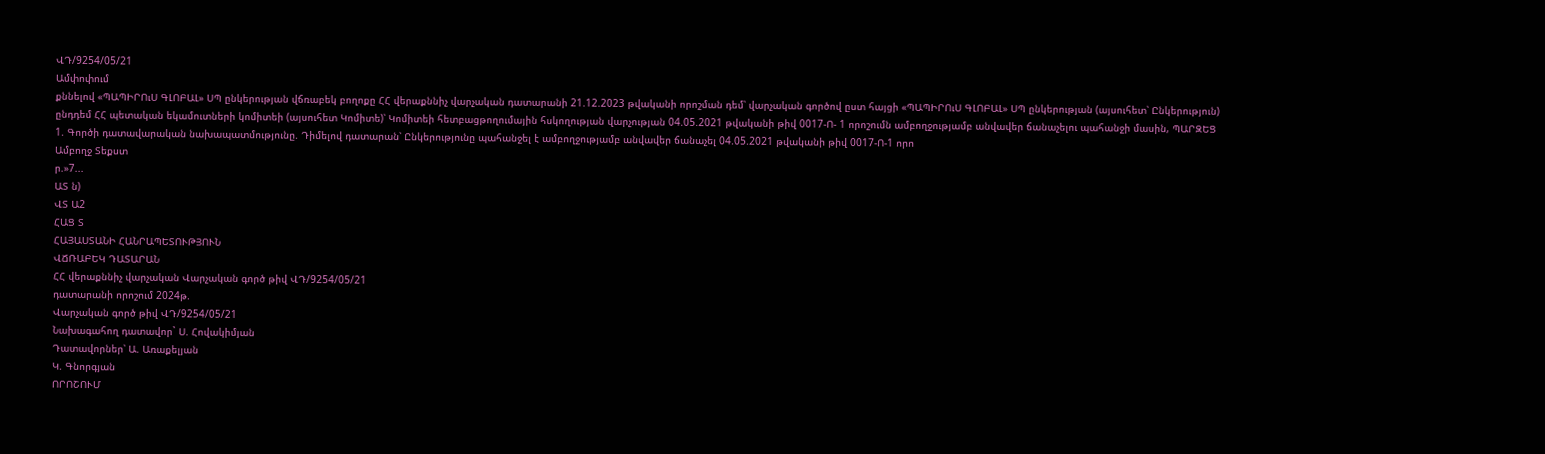ՎԴ/9254/05/21
Ամփոփում
քննելով «ՊԱՊԻՐՈւՍ ԳԼՈԲԱԼ» ՍՊ ընկերության վճռաբեկ բողոքը ՀՀ վերաքննիչ վարչական դատարանի 21.12.2023 թվականի որոշման դեմ՝ վարչական գործով ըստ հայցի «ՊԱՊԻՐՈւՍ ԳԼՈԲԱԼ» ՍՊ ընկերության (այսուհետ՝ Ընկերություն) ընդդեմ ՀՀ պետական եկամուտների կոմիտեի (այսուհետ Կոմիտե)՝ Կոմիտեի հետբացթողումային հսկողության վարչության 04.05.2021 թվականի թիվ 0017-Ո- 1 որոշումն ամբողջությամբ անվավեր ճանաչելու պահանջի մասին, ՊԱՐԶԵՑ 1. Գործի դատավարական նախապատմությունը. Դիմելով դատարան՝ Ընկերությունը պահանջել է ամբողջությամբ անվավեր ճանաչել 04.05.2021 թվականի թիվ 0017-Ո-1 որո
Ամբողջ Տեքստ
ր.»7...
ԱՏ ն)
ՎՏ Ա2
ՀԱՑ Տ
ՀԱՅԱՍՏԱՆԻ ՀԱՆՐԱՊԵՏՈՒԹՅՈՒՆ
ՎՃՌԱԲԵԿ ԴԱՏԱՐԱՆ
ՀՀ վերաքննիչ վարչական Վարչական գործ թիվ ՎԴ/9254/05/21
դատարանի որոշում 2024թ.
Վարչական գործ թիվ ՎԴ/9254/05/21
Նախագահող դատավոր` Ս. Հովակիմյան
Դատավորներ՝ Ա. Առաքելյան
Կ. Գնորգյան
ՈՐՈՇՈՒՄ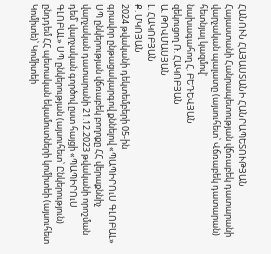ՀԱՆՈՒՆ ՀԱՅԱՍՏԱՆԻ ՀԱՆՐԱՊԵՏՈՒԹՅԱՆ
Հայաստանի Հանրապետության վճռաբեկ դատարանի վարչական պալատը (այսուհետ՝ Վճռաբեկ դատարան) հետնյալ կազմով'
նախագահող Հ. ԲԵԴԵՎՅԱՆ
զեկուցող Ռ. ՀԱԿՈԲՅԱՆ
Ա. ԹՈՎՄԱՍՅԱՆ
Լ. ՀԱԿՈԲՅԱՆ
Ք. ՄԿՈՅԱՆ
2024 թվականի դեկտեմբերի 05-ին
գրավոր ընթացակարգով քննելով «ՊԱՊԻՐՈւՍ ԳԼՈԲԱԼ» ՍՊ ընկերության վճռաբեկ բողոքը ՀՀ վերաքննիչ վարչական դատարանի 21.12.2023 թվականի որոշման դեմ՝ վարչական գործով ըստ հայցի «ՊԱՊԻՐՈւՍ ԳԼՈԲԱԼ» ՍՊ ընկերության (այսուհետ՝ Ընկերություն) ընդդեմ ՀՀ պետական եկամուտների կոմիտեի (այսուհետ Կոմիտե)՝ Կոմիտեի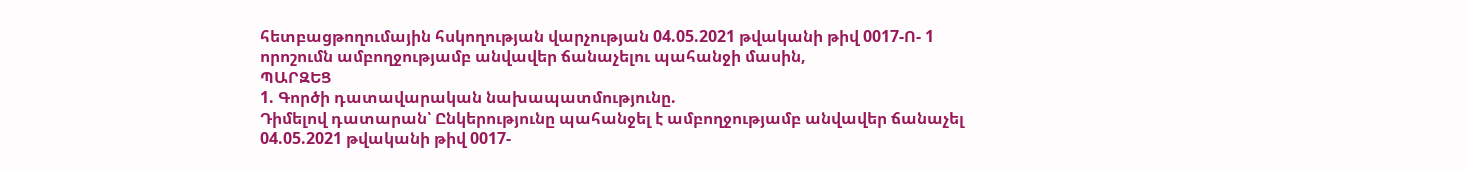հետբացթողումային հսկողության վարչության 04.05.2021 թվականի թիվ 0017-Ո- 1 որոշումն ամբողջությամբ անվավեր ճանաչելու պահանջի մասին,
ՊԱՐԶԵՑ
1. Գործի դատավարական նախապատմությունը.
Դիմելով դատարան՝ Ընկերությունը պահանջել է ամբողջությամբ անվավեր ճանաչել 04.05.2021 թվականի թիվ 0017-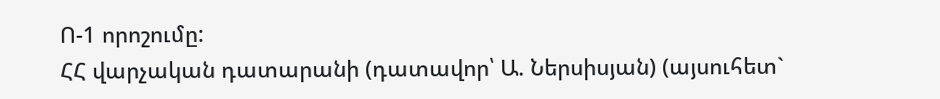Ո-1 որոշումը:
ՀՀ վարչական դատարանի (դատավոր՝ Ա. Ներսիսյան) (այսուհետ`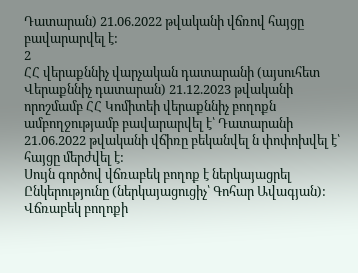Դատարան) 21.06.2022 թվականի վճռով հայցը բավարարվել է:
2
ՀՀ վերաքննիչ վարչական դատարանի (այսուհետ Վերաքննիչ դատարան) 21.12.2023 թվականի որոշմամբ ՀՀ Կոմիտեի վերաքննիչ բողոքն ամբողջությամբ բավարարվել է՝ Դատարանի 21.06.2022 թվականի վճիռը բեկանվել ն փոփոխվել է՝ հայցը մերժվել է:
Սույն գործով վճռաբեկ բողոք է ներկայացրել Ընկերությունը (ներկայացուցիչ՝ Գոհար Ավագյան):
Վճռաբեկ բողոքի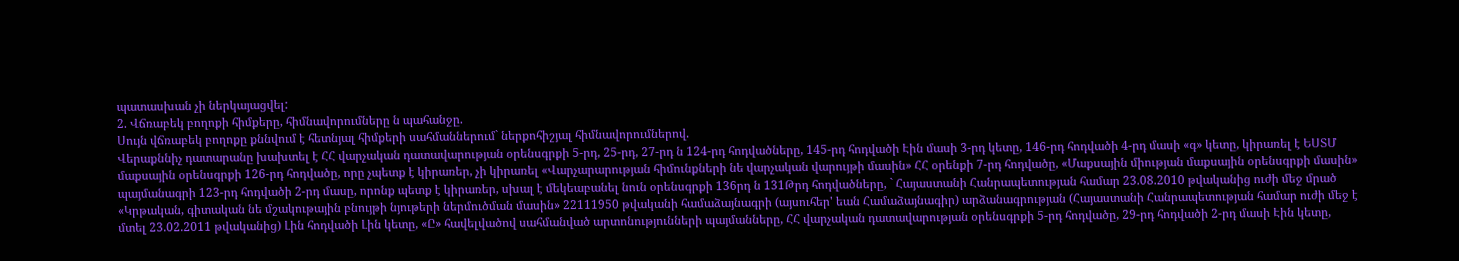պատասխան չի ներկայացվել:
2. Վճռաբեկ բողոքի հիմքերը, հիմնավորումները ն պահանջը.
Սույն վճռաբեկ բողոքը քննվում է հետնյալ հիմքերի սահմաններում` ներքոհիշյալ հիմնավորումներով.
Վերաքննիչ դատարանը խախտել է ՀՀ վարչական դատավարության օրենսգրքի 5-րդ, 25-րդ, 27-րդ ն 124-րդ հոդվածները, 145-րդ հոդվածի Էին մասի 3-րդ կետը, 146-րդ հոդվածի 4-րդ մասի «գ» կետը, կիրառել է ԵՍՏՄ մաքսային օրենսգրքի 126-րդ հոդվածը, որը չպետք է կիրառեր, չի կիրառել «Վարչարարության հիմունքների նե վարչական վարույթի մասին» ՀՀ օրենքի 7-րդ հոդվածը, «Մաքսային միության մաքսային օրենսգրքի մասին» պայմանագրի 123-րդ հոդվածի 2-րդ մասը, որոնք պետք է կիրառեր, սխալ է մեկեաբանել նուն օրենսգրքի 136րդ ն 131Թրդ հոդվածները, ` Հայաստանի Հանրապետության համար 23.08.2010 թվականից ուժի մեջ մրած «Կրթական, գիտական նե մշակութային բնույթի նյութերի ներմուծման մասին» 22111950 թվականի համաձայնագրի (այսուհեր' եան Համաձայնագիր) արձանագրության (Հայաստանի Հանրապետության համար ուժի մեջ է մտել 23.02.2011 թվականից) Լին հոդվածի Լին կետը, «Ը» հավելվածով սահմանված արտոնությունների պայմանները, ՀՀ վարչական դատավարության օրենսգրքի 5-րդ հոդվածը, 29-րդ հոդվածի 2-րդ մասի Էին կետը,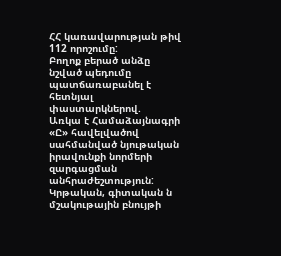ՀՀ կառավարության թիվ 112 որոշումը:
Բողոք բերած անձը նշված պեդումը պատճառաբանել է հետնյալ փաստարկներով.
Առկա է Համաձայնագրի «Ը» հավելվածով սահմանված նյութական իրավունքի նորմերի զարգացման անհրաժեշտություն: Կրթական, գիտական ն մշակութային բնույթի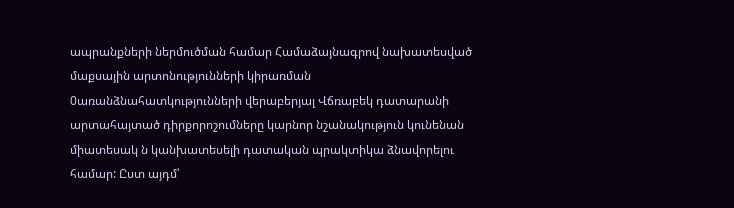ապրանքների ներմուծման համար Համաձայնագրով նախատեսված մաքսային արտոնությունների կիրառման 0առանձնահատկությունների վերաբերյալ Վճռաբեկ դատարանի արտահայտած դիրքորոշումները կարնոր նշանակություն կունենան միատեսակ ն կանխատեսելի դատական պրակտիկա ձնավորելու համար: Ըստ այդմ՝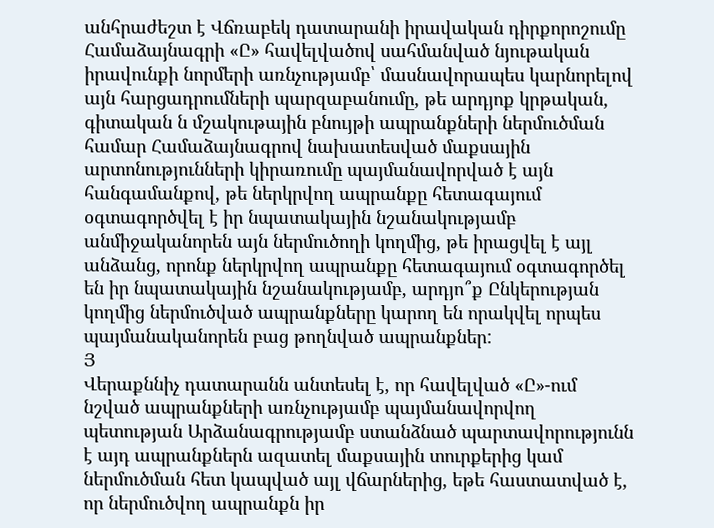անհրաժեշտ է Վճռաբեկ դատարանի իրավական դիրքորոշումը Համաձայնագրի «Ը» հավելվածով սահմանված նյութական իրավունքի նորմերի առնչությամբ՝ մասնավորապես կարնորելով այն հարցադրումների պարզաբանումը, թե արդյոք կրթական, գիտական ն մշակութային բնույթի ապրանքների ներմուծման համար Համաձայնագրով նախատեսված մաքսային արտոնությունների կիրառումը պայմանավորված է այն հանգամանքով, թե ներկրվող ապրանքը հետագայում օգտագործվել է իր նպատակային նշանակությամբ անմիջականորեն այն ներմուծողի կողմից, թե իրացվել է այլ անձանց, որոնք ներկրվող ապրանքը հետագայում օգտագործել են իր նպատակային նշանակությամբ, արդյո՞ք Ընկերության կողմից ներմուծված ապրանքները կարող են որակվել որպես պայմանականորեն բաց թողնված ապրանքներ:
Յ
Վերաքննիչ դատարանն անտեսել է, որ հավելված «Ը»-ում նշված ապրանքների առնչությամբ պայմանավորվող պետության Արձանագրությամբ ստանձնած պարտավորությունն է այդ ապրանքներն ազատել մաքսային տուրքերից կամ ներմուծման հետ կապված այլ վճարներից, եթե հաստատված է, որ ներմուծվող ապրանքն իր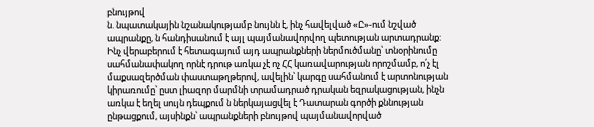բնույթով
ն. նպատակային նշանակությամբ նույնն է, ինչ հավելված «Ը»-ում նշված ապրանքը, ն հանդիսանում է այլ պայմանավորվող պետության արտադրանք:
Ինչ վերաբերում է հետագայում այդ ապրանքների ներմուծմանը՝ տնօրինումը սահմանափակող որնէ դրութ առկա չէ ոչ ՀՀ կառավարության որոշմամբ, ո՛չ էլ մաքսազերծման փաստաթղթերով, ավելին՝ կարգը սահմանում է արտոնության կիրառումը՝ ըստ լիազոր մարմնի տրամադրած դրական եզրակացության, ինչն առկա է եղել սույն դեպքում ն ներկայացվել է Դատարան գործի քննության ընթացքում, այսինքն՝ ապրանքների բնույթով պայմանավորված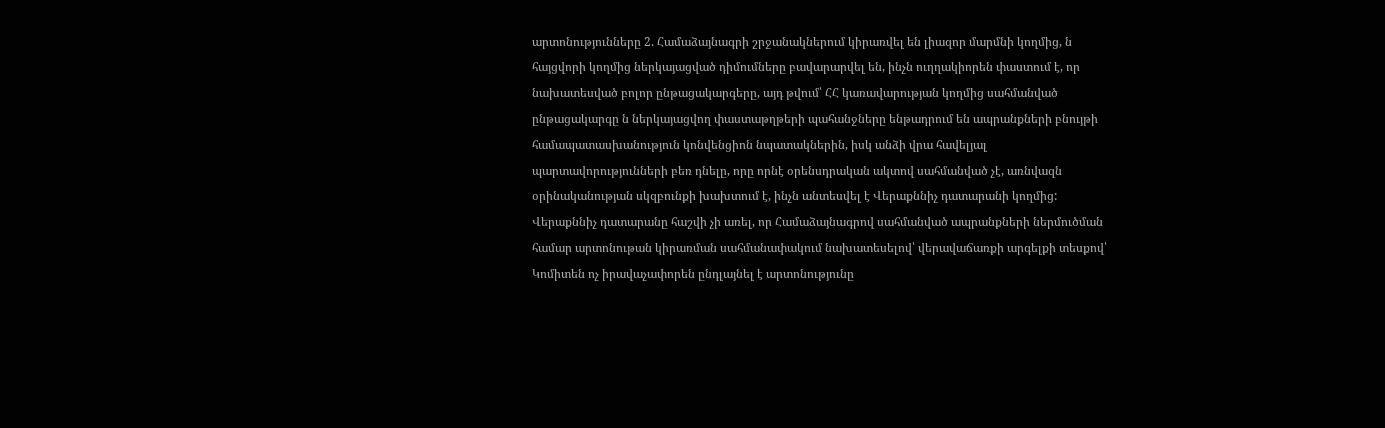արտոնությունները 2. Համաձայնագրի շրջանակներում կիրառվել են լիազոր մարմնի կողմից, ն հայցվորի կողմից ներկայացված դիմումները բավարարվել են, ինչն ուղղակիորեն փաստում է, որ նախատեսված բոլոր ընթացակարգերը, այդ թվում՝ ՀՀ կառավարության կողմից սահմանված ընթացակարգը ն ներկայացվող փաստաթղթերի պահանջները ենթադրում են ապրանքների բնույթի համապատասխանություն կոնվենցիոն նպատակներին, իսկ անձի վրա հավելյալ պարտավորությունների բեռ դնելը, որը որնէ օրենսդրական ակտով սահմանված չէ, առնվազն օրինականության սկզբունքի խախտում է, ինչն անտեսվել է Վերաքննիչ դատարանի կողմից:
Վերաքննիչ դատարանը հաշվի չի առել, որ Համաձայնագրով սահմանված ապրանքների ներմուծման համար արտոնութան կիրառման սահմանափակում նախատեսելով՝ վերավաճառքի արգելքի տեսքով՝ Կոմիտեն ոչ իրավաչափորեն ընդլայնել է արտոնությունը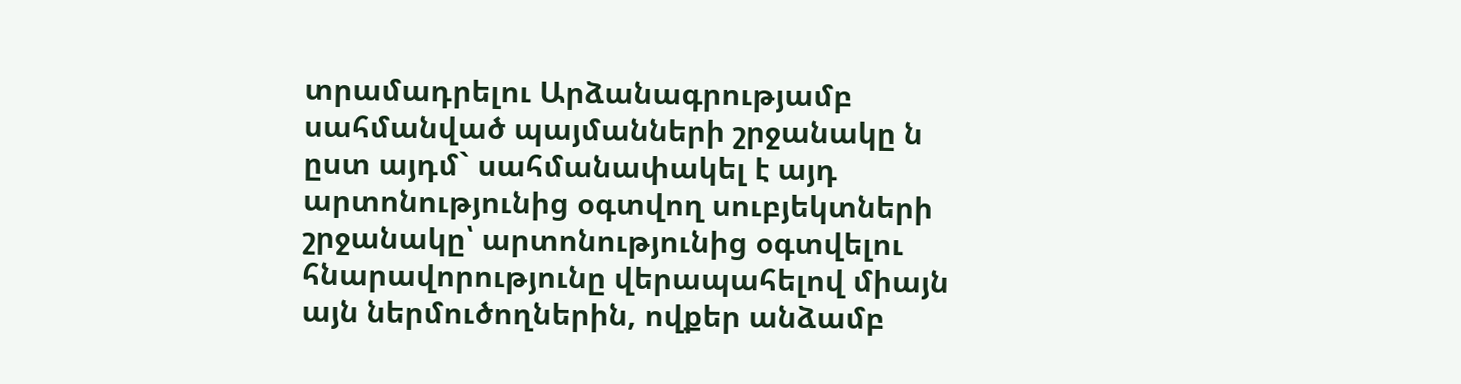տրամադրելու Արձանագրությամբ սահմանված պայմանների շրջանակը ն ըստ այդմ` սահմանափակել է այդ արտոնությունից օգտվող սուբյեկտների շրջանակը՝ արտոնությունից օգտվելու հնարավորությունը վերապահելով միայն այն ներմուծողներին, ովքեր անձամբ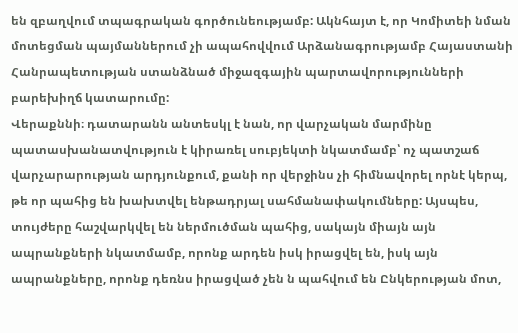են զբաղվում տպագրական գործունեությամբ: Ակնհայտ է, որ Կոմիտեի նման մոտեցման պայմաններում չի ապահովվում Արձանագրությամբ Հայաստանի Հանրապետության ստանձնած միջազգային պարտավորությունների բարեխիղճ կատարումը:
Վերաքննի։ դատարանն անտեսկլ է նան, որ վարչական մարմինը
պատասխանատվություն է կիրառել սուբյեկտի նկատմամբ՝ ոչ պատշաճ վարչարարության արդյունքում, քանի որ վերջինս չի հիմնավորել որնէ կերպ, թե որ պահից են խախտվել ենթադրյալ սահմանափակումները: Այսպես, տույժերը հաշվարկվել են ներմուծման պահից, սակայն միայն այն ապրանքների նկատմամբ, որոնք արդեն իսկ իրացվել են, իսկ այն ապրանքները, որոնք դեռնս իրացված չեն ն պահվում են Ընկերության մոտ,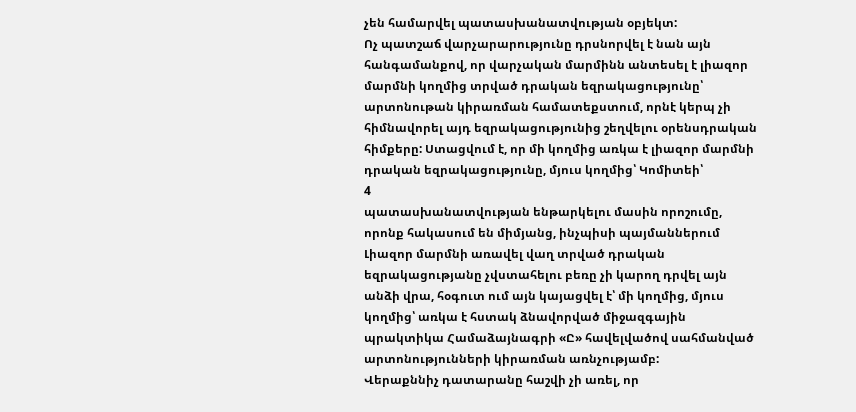չեն համարվել պատասխանատվության օբյեկտ:
Ոչ պատշաճ վարչարարությունը դրսնորվել է նան այն հանգամանքով, որ վարչական մարմինն անտեսել է լիազոր մարմնի կողմից տրված դրական եզրակացությունը՝ արտոնութան կիրառման համատեքստում, որնէ կերպ չի հիմնավորել այդ եզրակացությունից շեղվելու օրենսդրական հիմքերը: Ստացվում է, որ մի կողմից առկա է լիազոր մարմնի դրական եզրակացությունը, մյուս կողմից՝ Կոմիտեի՝
4
պատասխանատվության ենթարկելու մասին որոշումը, որոնք հակասում են միմյանց, ինչպիսի պայմաններում Լիազոր մարմնի առավել վաղ տրված դրական եզրակացությանը չվստահելու բեռը չի կարող դրվել այն անձի վրա, հօգուտ ում այն կայացվել է՝ մի կողմից, մյուս կողմից՝ առկա է հստակ ձնավորված միջազգային պրակտիկա Համաձայնագրի «Ը» հավելվածով սահմանված արտոնությունների կիրառման առնչությամբ:
Վերաքննիչ դատարանը հաշվի չի առել, որ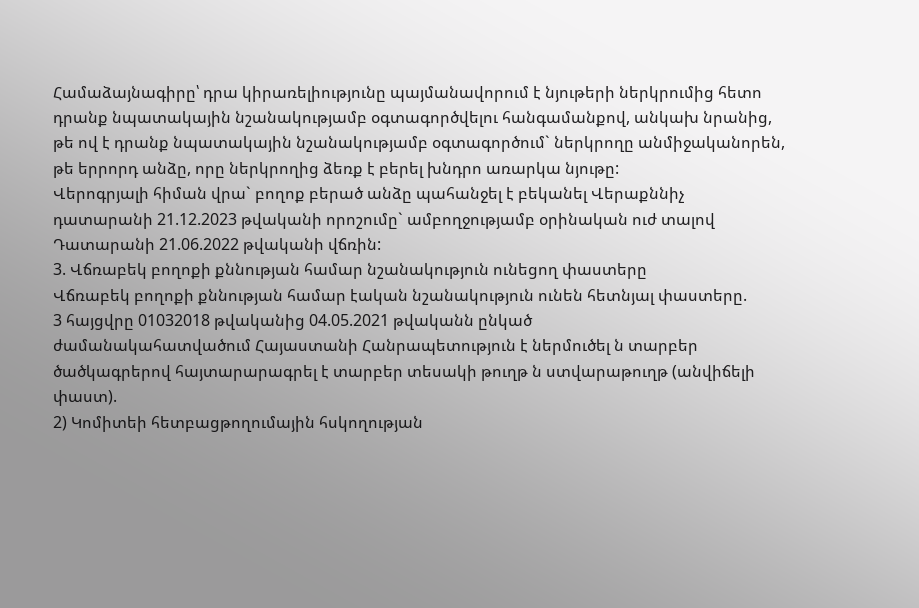Համաձայնագիրը՝ դրա կիրառելիությունը պայմանավորում է նյութերի ներկրումից հետո դրանք նպատակային նշանակությամբ օգտագործվելու հանգամանքով, անկախ նրանից, թե ով է դրանք նպատակային նշանակությամբ օգտագործում` ներկրողը անմիջականորեն, թե երրորդ անձը, որը ներկրողից ձեռք է բերել խնդրո առարկա նյութը:
Վերոգրյալի հիման վրա` բողոք բերած անձը պահանջել է բեկանել Վերաքննիչ դատարանի 21.12.2023 թվականի որոշումը` ամբողջությամբ օրինական ուժ տալով Դատարանի 21.06.2022 թվականի վճռին:
3. Վճռաբեկ բողոքի քննության համար նշանակություն ունեցող փաստերը
Վճռաբեկ բողոքի քննության համար էական նշանակություն ունեն հետնյալ փաստերը.
3 հայցվրը 01032018 թվականից 04.05.2021 թվականն ընկած
ժամանակահատվածում Հայաստանի Հանրապետություն է ներմուծել ն տարբեր ծածկագրերով հայտարարագրել է տարբեր տեսակի թուղթ ն ստվարաթուղթ (անվիճելի փաստ).
2) Կոմիտեի հետբացթողումային հսկողության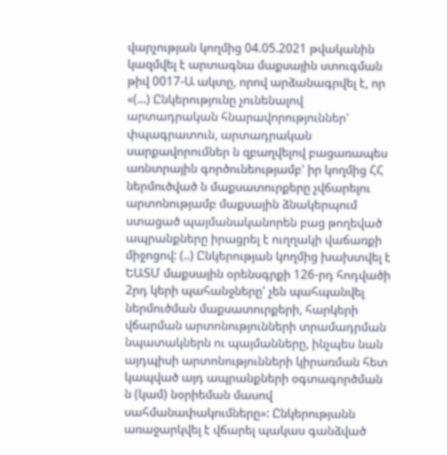վարչության կողմից 04.05.2021 թվականին կազմվել է արտագնա մաքսային ստուգման թիվ 0017-Ա ակտը, որով արձանագրվել է, որ «(...) Ընկերությունը չունենալով արտադրական հնարավորություններ' փպագրատուն, արտադրական սարքավորումներ ն զբաղվելով բացառապես առնտրային գործունեությամբ' իր կողմից ՀՀ ներմուծված ն մաքսատուրքերը չվճարելու արտոնությամբ մաքսային ձնակերպում ստացած պայմանականորեն բաց թողեված ապրանքները իրացրել է ուղղակի վաճառքի միջոցով: (..) Ընկերության կողմից խախտվել է ԵԱՏՄ մաքսային օրենսգրքի 126-րդ հոդվածի 2րդ կերի պահանջները' չեն պահպանվել ներմուծման մաքսատուրքերի, հարկերի վճարման արտոնությունների տրամադրման նպատակներն ու պայմանները, ինչպես նան այդպիսի արտոնությունների կիրառման հետ կապված այդ ապրանքների օգտագործման ն (կամ) նօրիեման մասով սահմանափակումները»: Ընկերությանն առաջարկվել է վճարել պակաս գանձված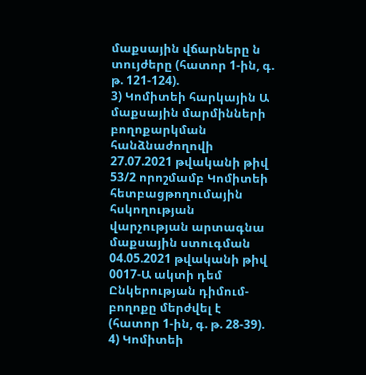մաքսային վճարները ն տույժերը (հատոր 1-ին, գ. թ. 121-124).
3) Կոմիտեի հարկային Ա մաքսային մարմինների բողոքարկման հանձնաժողովի 27.07.2021 թվականի թիվ 53/2 որոշմամբ Կոմիտեի հետբացթողումային հսկողության վարչության արտագնա մաքսային ստուգման 04.05.2021 թվականի թիվ 0017-Ա ակտի դեմ Ընկերության դիմում-բողոքը մերժվել է (հատոր 1-ին, գ. թ. 28-39).
4) Կոմիտեի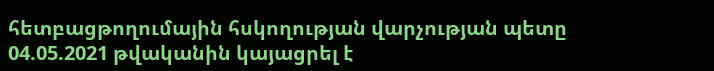հետբացթողումային հսկողության վարչության պետը 04.05.2021 թվականին կայացրել է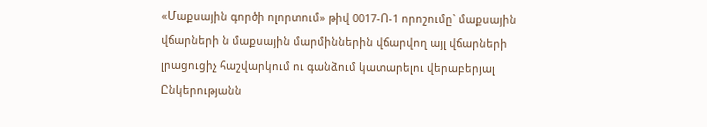«Մաքսային գործի ոլորտում» թիվ 0017-Ո-1 որոշումը` մաքսային վճարների ն մաքսային մարմիններին վճարվող այլ վճարների լրացուցիչ հաշվարկում ու գանձում կատարելու վերաբերյալ Ընկերությանն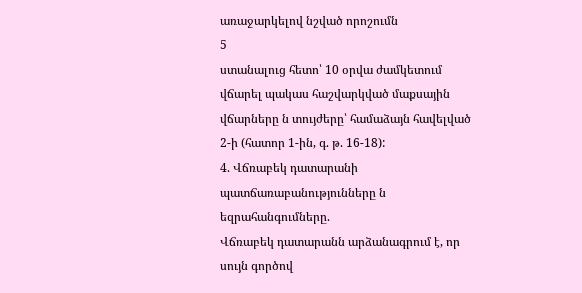առաջարկելով նշված որոշումն
5
ստանալուց հետո՝ 10 օրվա ժամկետում վճարել պակաս հաշվարկված մաքսային վճարները ն տույժերը՝ համաձայն հավելված 2-ի (հատոր 1-ին, գ. թ. 16-18):
4. Վճռաբեկ դատարանի պատճառաբանությունները ն եզրահանգումները.
Վճռաբեկ դատարանն արձանագրում է, որ սույն գործով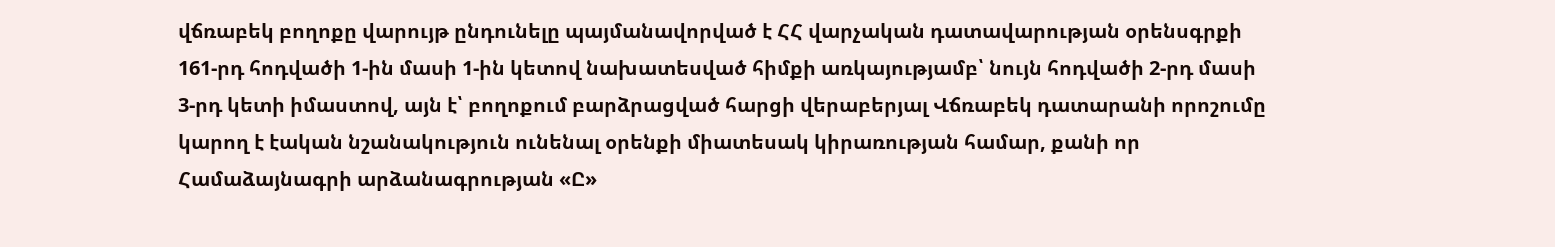վճռաբեկ բողոքը վարույթ ընդունելը պայմանավորված է ՀՀ վարչական դատավարության օրենսգրքի 161-րդ հոդվածի 1-ին մասի 1-ին կետով նախատեսված հիմքի առկայությամբ՝ նույն հոդվածի 2-րդ մասի 3-րդ կետի իմաստով, այն է՝ բողոքում բարձրացված հարցի վերաբերյալ Վճռաբեկ դատարանի որոշումը կարող է էական նշանակություն ունենալ օրենքի միատեսակ կիրառության համար, քանի որ Համաձայնագրի արձանագրության «Ը»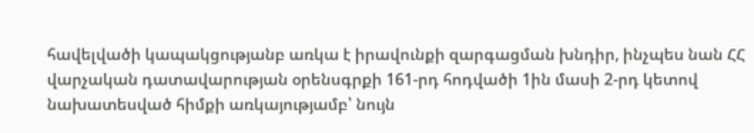հավելվածի կապակցությանբ առկա է իրավունքի զարգացման խնդիր, ինչպես նան ՀՀ վարչական դատավարության օրենսգրքի 161-րդ հոդվածի 1ին մասի 2-րդ կետով նախատեսված հիմքի առկայությամբ՝ նույն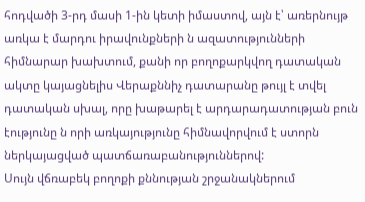հոդվածի 3-րդ մասի 1-ին կետի իմաստով, այն է՝ առերնույթ առկա է մարդու իրավունքների ն ազատությունների հիմնարար խախտում, քանի որ բողոքարկվող դատական ակտը կայացնելիս Վերաքննիչ դատարանը թույլ է տվել դատական սխալ, որը խաթարել է արդարադատության բուն էությունը ն որի առկայությունը հիմնավորվում է ստորն ներկայացված պատճառաբանություններով:
Սույն վճռաբեկ բողոքի քննության շրջանակներում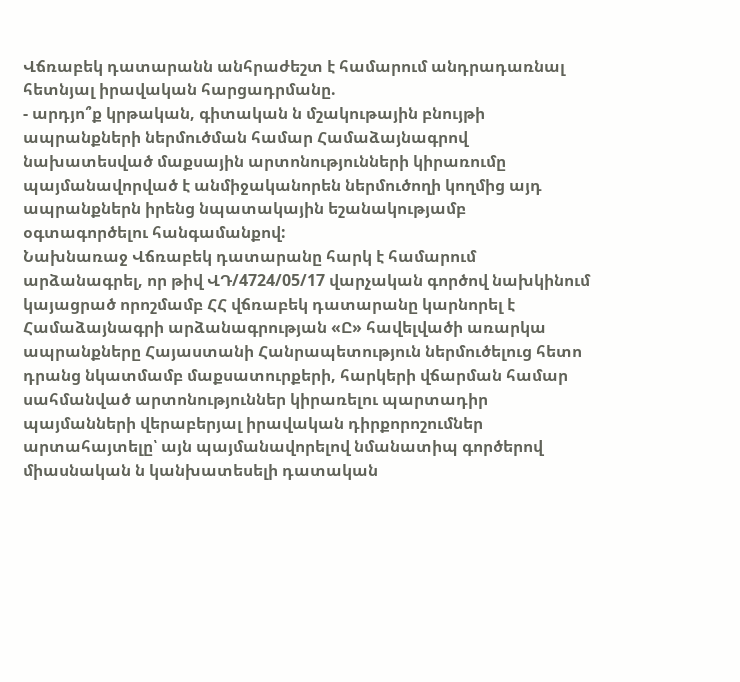Վճռաբեկ դատարանն անհրաժեշտ է համարում անդրադառնալ հետնյալ իրավական հարցադրմանը.
- արդյո՞ք կրթական, գիտական ն մշակութային բնույթի ապրանքների ներմուծման համար Համաձայնագրով նախատեսված մաքսային արտոնությունների կիրառումը պայմանավորված է անմիջականորեն ներմուծողի կողմից այդ ապրանքներն իրենց նպատակային եշանակությամբ օգտագործելու հանգամանքով:
Նախնառաջ Վճռաբեկ դատարանը հարկ է համարում արձանագրել, որ թիվ ՎԴ/4724/05/17 վարչական գործով նախկինում կայացրած որոշմամբ ՀՀ վճռաբեկ դատարանը կարնորել է Համաձայնագրի արձանագրության «Ը» հավելվածի առարկա ապրանքները Հայաստանի Հանրապետություն ներմուծելուց հետո դրանց նկատմամբ մաքսատուրքերի, հարկերի վճարման համար սահմանված արտոնություններ կիրառելու պարտադիր պայմանների վերաբերյալ իրավական դիրքորոշումներ արտահայտելը՝ այն պայմանավորելով նմանատիպ գործերով միասնական ն կանխատեսելի դատական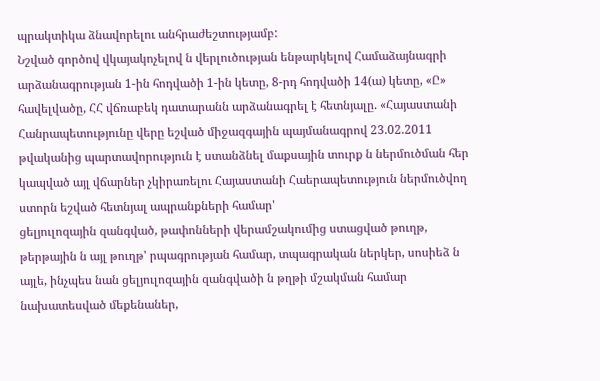պրակտիկա ձնավորելու անհրաժեշտությամբ:
Նշված գործով վկայակոչելով ն վերլուծության ենթարկելով Համաձայնագրի արձանագրության 1-ին հոդվածի 1-ին կետը, 8-րդ հոդվածի 14(ա) կետը, «Ը» հավելվածը, ՀՀ վճռաբեկ դատարանն արձանագրել է հետնյալը. «Հայաստանի Հանրապետությունը վերը եշված միջազգային պայմանագրով 23.02.2011 թվականից պարտավորություն է ստանձնել մաքսային տուրք ն ներմուծման հեր կապված այլ վճարներ չկիրառելու Հայաստանի Հաերապետություն ներմուծվող ստորն եշված հետնյալ ապրանքների համար'
ցելյուլոզային զանգված, թափոնների վերամշակումից ստացված թուղթ, թերթային ն այլ թուղթ' րպագրության համար, տպագրական ներկեր, սոսիեձ ն այլե, ինչպես նան ցելյուլոզային զանգվածի ն թղթի մշակման համար նախատեսված մեքենաներ,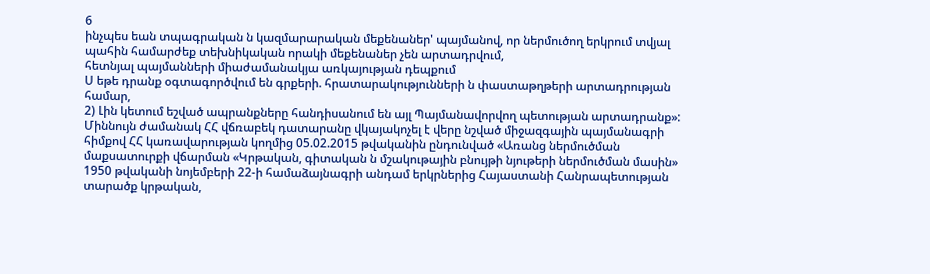6
ինչպես եան տպագրական ն կազմարարական մեքենաներ' պայմանով, որ ներմուծող երկրում տվյալ պահին համարժեք տեխնիկական որակի մեքենաներ չեն արտադրվում,
հետնյալ պայմանների միաժամանակյա առկայության դեպքում
Ս եթե դրանք օգտագործվում են գրքերի. հրատարակությունների ն փաստաթղթերի արտադրության համար,
2) Լին կետում եշված ապրանքները հանդիսանում են այլ Պայմանավորվող պետության արտադրանք»:
Միննույն ժամանակ ՀՀ վճռաբեկ դատարանը վկայակոչել է վերը նշված միջազգային պայմանագրի հիմքով ՀՀ կառավարության կողմից 05.02.2015 թվականին ընդունված «Առանց ներմուծման մաքսատուրքի վճարման «Կրթական, գիտական ն մշակութային բնույթի նյութերի ներմուծման մասին» 1950 թվականի նոյեմբերի 22-ի համաձայնագրի անդամ երկրներից Հայաստանի Հանրապետության տարածք կրթական,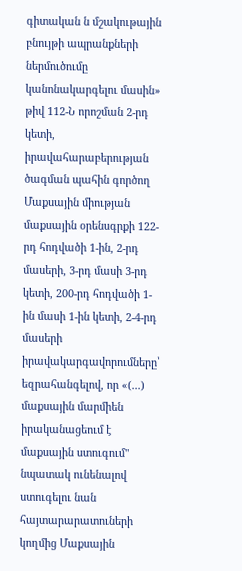գիտական ն մշակութային բնույթի ապրանքների ներմուծումը կանոնակարգելու մասին» թիվ 112-Ն որոշման 2-րդ կետի, իրավահարաբերության ծագման պահին գործող Մաքսային միության մաքսային օրենսգրքի 122-րդ հոդվածի 1-ին, 2-րդ մասերի, 3-րդ մասի 3-րդ կետի, 200-րդ հոդվածի 1-ին մասի 1-ին կետի, 2-4-րդ մասերի իրավակարգավորումները՝ եզրահանգելով, որ «(...) մաքսային մարմիեն իրականացեում է մաքսային ստուգում" նպատակ ունենալով ստուգելու նան հայտարարատուների կողմից Մաքսային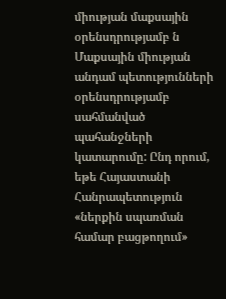միության մաքսային օրենսդրությամբ ն Մաքսային միության անդամ պետությունների օրենսդրությամբ սահմանված պահանջների կատարումը: Ընդ որում, եթե Հայաստանի Հանրապետություն «ներքին սպառման համար բացթողում»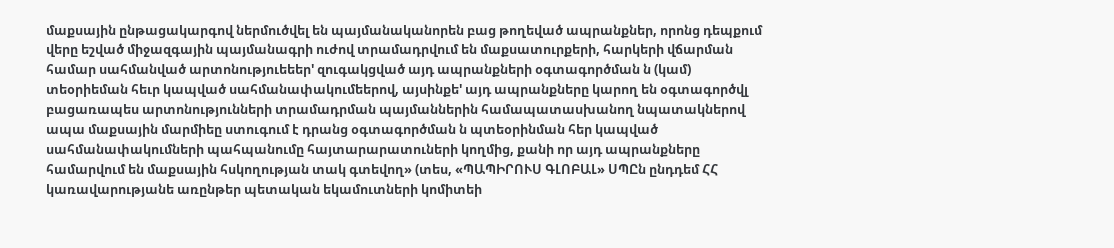մաքսային ընթացակարգով ներմուծվել են պայմանականորեն բաց թողեված ապրանքներ, որոնց դեպքում վերը եշված միջազգային պայմանագրի ուժով տրամադրվում են մաքսատուրքերի, հարկերի վճարման համար սահմանված արտոնություեեեր' զուգակցված այդ ապրանքների օգտագործման ն (կամ) տեօրիեման հեւր կապված սահմանափակումեերով, այսինքե' այդ ապրանքները կարող են օգտագործվլ բացառապես արտոնությունների տրամադրման պայմաններին համապատասխանող նպատակներով ապա մաքսային մարմիեը ստուգում է դրանց օգտագործման ն պտեօրինման հեր կապված սահմանափակումների պահպանումը հայտարարատուների կողմից, քանի որ այդ ապրանքները համարվում են մաքսային հսկողության տակ գտեվող» (տես, «ՊԱՊԻՐՈՒՍ ԳԼՈԲԱԼ» ՍՊԸն ընդդեմ ՀՀ կառավարությանե առընթեր պետական եկամուտների կոմիտեի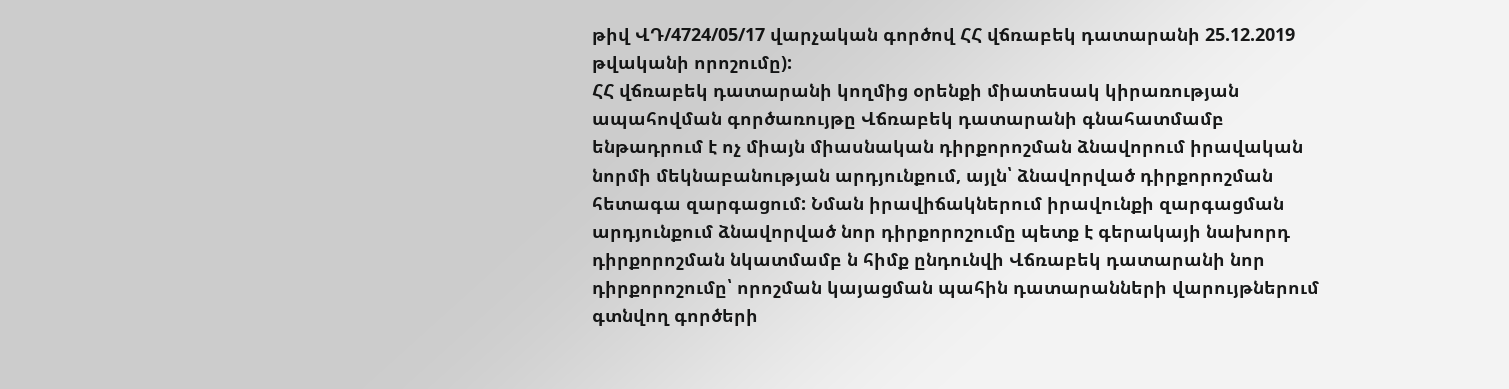թիվ ՎԴ/4724/05/17 վարչական գործով ՀՀ վճռաբեկ դատարանի 25.12.2019 թվականի որոշումը):
ՀՀ վճռաբեկ դատարանի կողմից օրենքի միատեսակ կիրառության ապահովման գործառույթը Վճռաբեկ դատարանի գնահատմամբ ենթադրում է ոչ միայն միասնական դիրքորոշման ձնավորում իրավական նորմի մեկնաբանության արդյունքում, այլն՝ ձնավորված դիրքորոշման հետագա զարգացում: Նման իրավիճակներում իրավունքի զարգացման արդյունքում ձնավորված նոր դիրքորոշումը պետք է գերակայի նախորդ դիրքորոշման նկատմամբ ն հիմք ընդունվի Վճռաբեկ դատարանի նոր դիրքորոշումը՝ որոշման կայացման պահին դատարանների վարույթներում գտնվող գործերի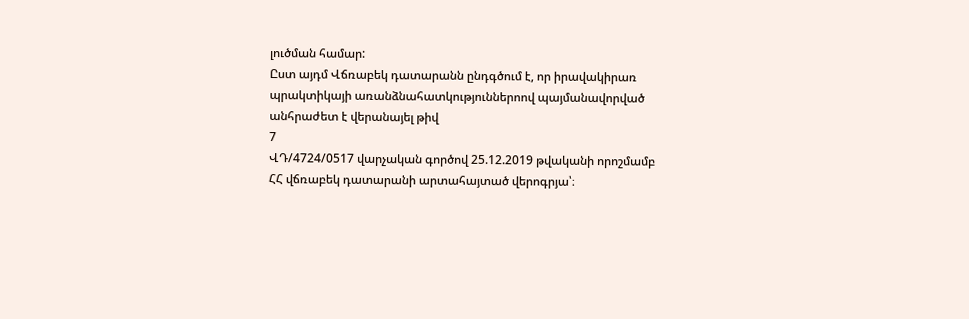լուծման համար:
Ըստ այդմ Վճռաբեկ դատարանն ընդգծում է, որ իրավակիրառ պրակտիկայի առանձնահատկություններոով պայմանավորված անհրաժետ է վերանայել թիվ
7
ՎԴ/4724/0517 վարչական գործով 25.12.2019 թվականի որոշմամբ ՀՀ վճռաբեկ դատարանի արտահայտած վերոգրյա՝։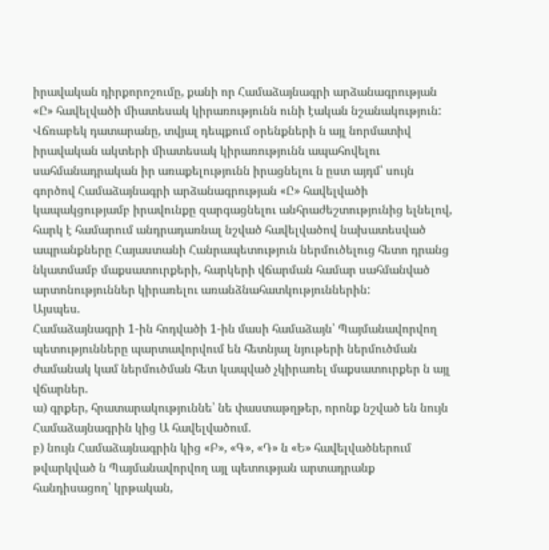իրավական դիրքորոշումը, քանի որ Համաձայնագրի արձանագրության «Ը» հավելվածի միատեսակ կիրառությունն ունի էական նշանակություն:
Վճռաբեկ դատարանը, տվյալ դեպքում օրենքների ն այլ նորմատիվ իրավական ակտերի միատեսակ կիրառությունն ապահովելու սահմանադրական իր առաքելությունն իրացնելու ն ըստ այդմ՝ սույն գործով Համաձայնագրի արձանագրության «Ը» հավելվածի կապակցությամբ իրավունքը զարգացնելու անհրաժեշտությունից ելնելով, հարկ է համարում անդրադառնալ նշված հավելվածով նախատեսված ապրանքները Հայաստանի Հանրապետություն ներմուծելուց հետո դրանց նկատմամբ մաքսատուրքերի, հարկերի վճարման համար սահմանված արտոնություններ կիրառելու առանձնահատկություններին:
Այսպես.
Համաձայնագրի 1-ին հոդվածի 1-ին մասի համաձայն՝ Պայմանավորվող պետությունները պարտավորվում են հետնյալ նյութերի ներմուծման ժամանակ կամ ներմուծման հետ կապված չկիրառել մաքսատուրքեր ն այլ վճարներ.
ա) գրքեր, հրատարակություննե՝ նե փաստաթղթեր, որոնք նշված են նույն Համաձայնագրին կից Ա հավելվածում.
բ) նույն Համաձայնագրին կից «Բ», «Գ», «Դ» ն «Ե» հավելվածներում թվարկված ն Պայմանավորվող այլ պետության արտադրանք հանդիսացող՝ կրթական,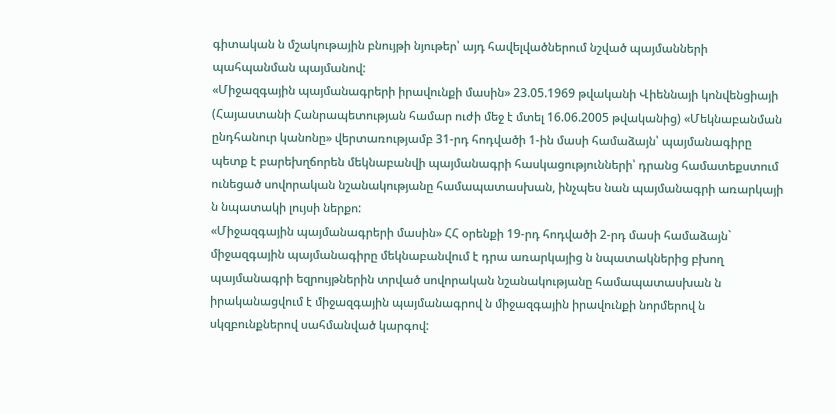գիտական ն մշակութային բնույթի նյութեր՝ այդ հավելվածներում նշված պայմանների պահպանման պայմանով:
«Միջազգային պայմանագրերի իրավունքի մասին» 23.05.1969 թվականի Վիեննայի կոնվենցիայի (Հայաստանի Հանրապետության համար ուժի մեջ է մտել 16.06.2005 թվականից) «Մեկնաբանման ընդհանուր կանոնը» վերտառությամբ 31-րդ հոդվածի 1-ին մասի համաձայն՝ պայմանագիրը պետք է բարեխղճորեն մեկնաբանվի պայմանագրի հասկացությունների՝ դրանց համատեքստում ունեցած սովորական նշանակությանը համապատասխան, ինչպես նան պայմանագրի առարկայի ն նպատակի լույսի ներքո:
«Միջազգային պայմանագրերի մասին» ՀՀ օրենքի 19-րդ հոդվածի 2-րդ մասի համաձայն` միջազգային պայմանագիրը մեկնաբանվում է դրա առարկայից ն նպատակներից բխող պայմանագրի եզրույթներին տրված սովորական նշանակությանը համապատասխան ն իրականացվում է միջազգային պայմանագրով ն միջազգային իրավունքի նորմերով ն սկզբունքներով սահմանված կարգով: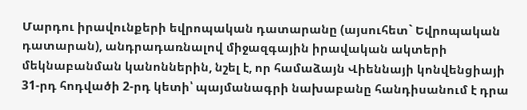Մարդու իրավունքերի եվրոպական դատարանը (այսուհետ` Եվրոպական դատարան), անդրադառնալով միջազգային իրավական ակտերի մեկնաբանման կանոններին, նշել է, որ համաձայն Վիեննայի կոնվենցիայի 31-րդ հոդվածի 2-րդ կետի՝ պայմանագրի նախաբանը հանդիսանում է դրա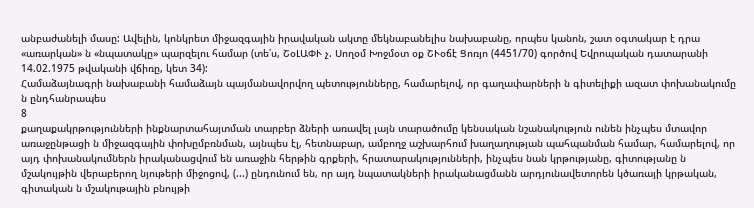անբաժանելի մասը: Ավելին, կոնկրետ միջազգային իրավական ակտը մեկնաբանելիս նախաբանը, որպես կանոն, շատ օգտակար է դրա «առարկան» ն «նպատակը» պարզելու համար (տե՛ս, ՇօԼԱՓՒ չ. Սողօմ Խոջմօտ օք ՇՒօճէ Ցոռյո (4451/70) գործով Եվրոպական դատարանի 14.02.1975 թվականի վճիռը, կետ 34):
Համաձայնագրի նախաբանի համաձայն պայմանավորվող պետությունները, համարելով, որ գաղափարների ն գիտելիքի ազատ փոխանակումը ն ընդհանրապես
8
քաղաքակրթությունների ինքնարտահայտման տարբեր ձների առավել լայն տարածումը կենսական նշանակություն ունեն ինչպես մտավոր առաջընթացի ն միջազգային փոխըմբռնման, այնպես էլ, հետնաբար, ամբողջ աշխարհում խաղաղության պահպանման համար, համարելով, որ այդ փոխանակումներն իրականացվում են առաջին հերթին գրքերի, հրատարակությունների, ինչպես նան կրթությանը, գիտությանը ն մշակույթին վերաբերող նյութերի միջոցով, (...) ընդունում են, որ այդ նպատակների իրականացմանն արդյունավետորեն կծառայի կրթական, գիտական ն մշակութային բնույթի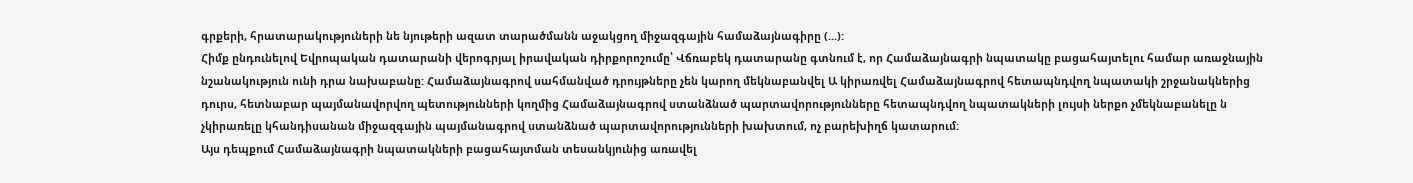գրքերի, հրատարակություների նե նյութերի ազատ տարածմանն աջակցող միջազգային համաձայնագիրը (...):
Հիմք ընդունելով Եվրոպական դատարանի վերոգրյալ իրավական դիրքորոշումը՝ Վճռաբեկ դատարանը գտնում է, որ Համաձայնագրի նպատակը բացահայտելու համար առաջնային նշանակություն ունի դրա նախաբանը: Համաձայնագրով սահմանված դրույթները չեն կարող մեկնաբանվել Ա կիրառվել Համաձայնագրով հետապնդվող նպատակի շրջանակներից դուրս, հետնաբար պայմանավորվող պետությունների կողմից Համաձայնագրով ստանձնած պարտավորությունները հետապնդվող նպատակների լույսի ներքո չմեկնաբանելը ն չկիրառելը կհանդիսանան միջազգային պայմանագրով ստանձնած պարտավորությունների խախտում, ոչ բարեխիղճ կատարում:
Այս դեպքում Համաձայնագրի նպատակների բացահայտման տեսանկյունից առավել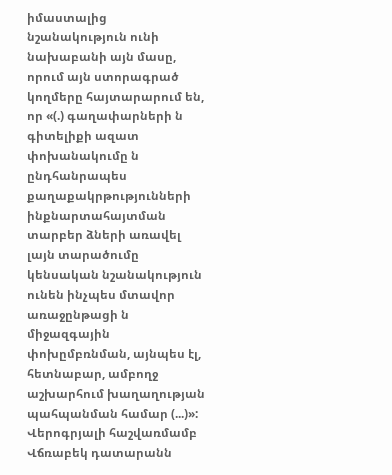իմաստալից նշանակություն ունի նախաբանի այն մասը, որում այն ստորագրած կողմերը հայտարարում են, որ «(.) գաղափարների ն գիտելիքի ազատ փոխանակումը ն ընդհանրապես քաղաքակրթությունների ինքնարտահայտման տարբեր ձների առավել լայն տարածումը կենսական նշանակություն ունեն ինչպես մտավոր առաջընթացի ն միջազգային փոխըմբռնման, այնպես էլ, հետնաբար, ամբողջ աշխարհում խաղաղության պահպանման համար (...)»:
Վերոգրյալի հաշվառմամբ Վճռաբեկ դատարանն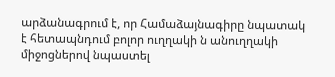արձանագրում է, որ Համաձայնագիրը նպատակ է հետապնդում բոլոր ուղղակի ն անուղղակի միջոցներով նպաստել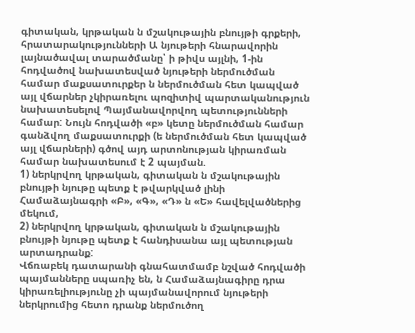գիտական, կրթական ն մշակութային բնույթի գրքերի, հրատարակությունների Ա նյութերի հնարավորին լայնածավալ տարածմանը՝ ի թիվս այլնի, 1-ին հոդվածով նախատեսված նյութերի ներմուծման համար մաքսատուրքեր ն ներմուծման հետ կապված այլ վճարներ չկիրառելու պոզիտիվ պարտականություն նախատեսելով Պայմանավորվող պետությունների համար: Նույն հոդվածի «բ» կետը ներմուծման համար գանձվող մաքսատուրքի (ե ներմուծման հետ կապված այլ վճարների) գծով այդ արտոնության կիրառման համար նախատեսում է 2 պայման.
1) ներկրվող կրթական, գիտական ն մշակութային բնույթի նյութը պետք է թվարկված լինի Համաձայնագրի «Բ», «Գ», «Դ» ն «Ե» հավելվածներից մեկում,
2) ներկրվող կրթական, գիտական ն մշակութային բնույթի նյութը պետք է հանդիսանա այլ պետության արտադրանք:
Վճռաբեկ դատարանի գնահատմամբ նշված հոդվածի պայմանները սպառիչ են, ն Համաձայնագիրը դրա կիրառելիությունը չի պայմանավորում նյութերի ներկրումից հետո դրանք ներմուծող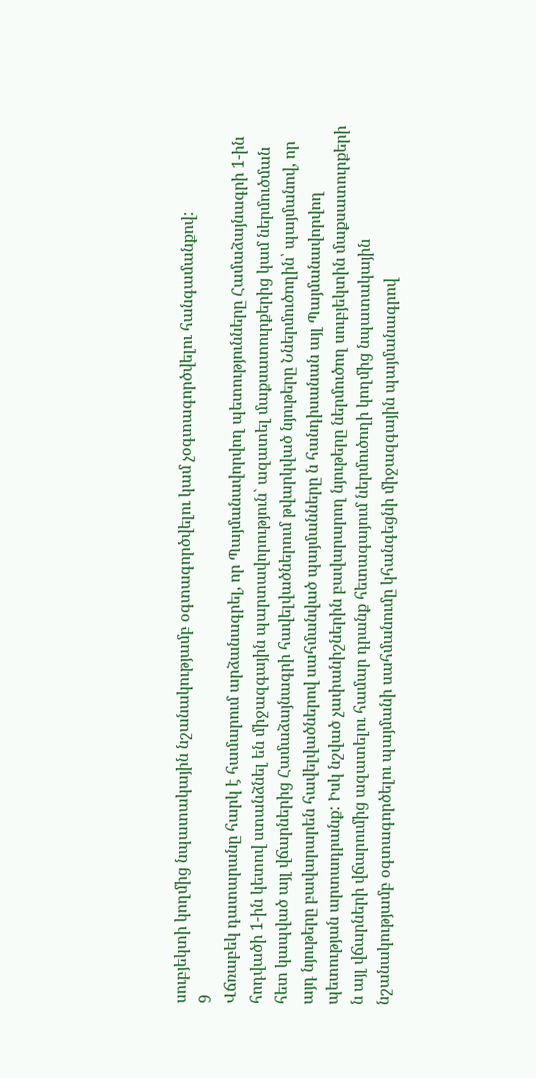սուբյեկտի կողմից նպատակային նշանակությամբ օգտագործվելու կամ չօգտագործվելու հանգամանքով:
9
Վճռաբեկ դատարանը հարկ է համարում արձանագրել, որ Պայմանավորվող պետությունները Համաձայնագրի 1-ին հոդվածի 1-ին կետով ստանձնել են միջազգային պարտավորություն` ազատել մաքսատուրքերից կամ ներմուծման հետ կապված այլ վճարներից Համաձայնագրի հավելվածներում թվարկված նյութերը Ններմուծողին՝ պայմանով, որ այդ նյութերը բավարարեն հավելվածներով սահմանված պայմանները ն հանդիսանան այլ Պայմանավորվող պետության արտադրանք: Իսկ նշված չափանիշներին բավարարող նյութերը ներմուծող սուբյեկտին մաքսատուրքերի ն այլ վճարների վճարումից ազատելու համար դրանք հետագայում ներմուծողի կողմից նպատակային նշանակությամբ օգտագործելու պայմանի սահմանումը կհանգեցնի միջազգային պայմանագրով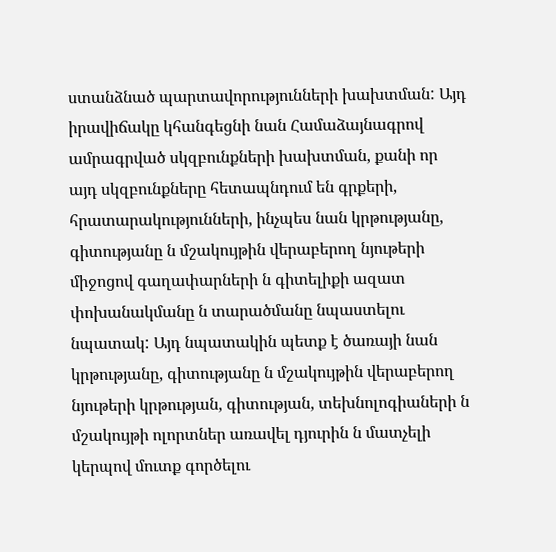ստանձնած պարտավորությունների խախտման: Այդ իրավիճակը կհանգեցնի նան Համաձայնագրով ամրագրված սկզբունքների խախտման, քանի որ այդ սկզբունքները հետապնդում են գրքերի, հրատարակությունների, ինչպես նան կրթությանը, գիտությանը ն մշակույթին վերաբերող նյութերի միջոցով գաղափարների ն գիտելիքի ազատ փոխանակմանը ն տարածմանը նպաստելու նպատակ: Այդ նպատակին պետք է ծառայի նան կրթությանը, գիտությանը ն մշակույթին վերաբերող նյութերի կրթության, գիտության, տեխնոլոգիաների ն մշակույթի ոլորտներ առավել դյուրին ն մատչելի կերպով մուտք գործելու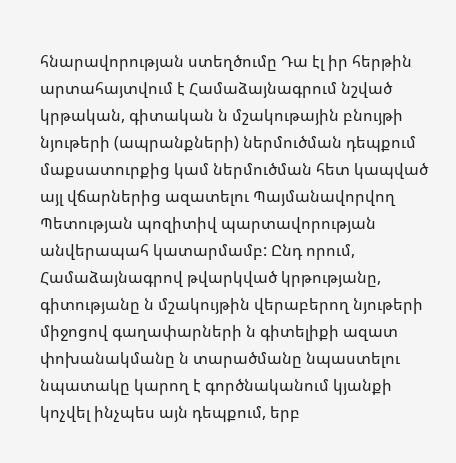հնարավորության ստեղծումը Դա էլ իր հերթին արտահայտվում է Համաձայնագրում նշված կրթական, գիտական ն մշակութային բնույթի նյութերի (ապրանքների) ներմուծման դեպքում մաքսատուրքից կամ ներմուծման հետ կապված այլ վճարներից ազատելու Պայմանավորվող Պետության պոզիտիվ պարտավորության անվերապահ կատարմամբ: Ընդ որում, Համաձայնագրով թվարկված կրթությանը, գիտությանը ն մշակույթին վերաբերող նյութերի միջոցով գաղափարների ն գիտելիքի ազատ փոխանակմանը ն տարածմանը նպաստելու նպատակը կարող է գործնականում կյանքի կոչվել ինչպես այն դեպքում, երբ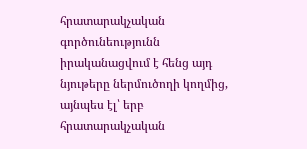հրատարակչական գործունեությունն իրականացվում է հենց այդ նյութերը ներմուծողի կողմից, այնպես էլ՝ երբ հրատարակչական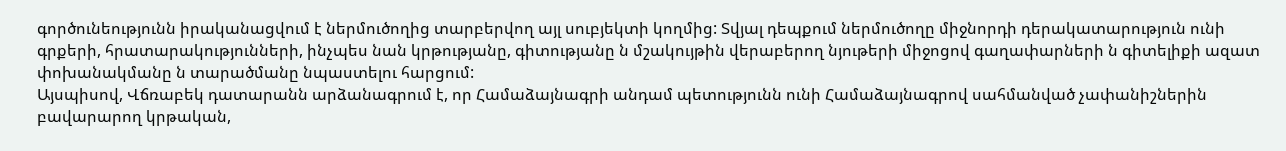գործունեությունն իրականացվում է ներմուծողից տարբերվող այլ սուբյեկտի կողմից: Տվյալ դեպքում ներմուծողը միջնորդի դերակատարություն ունի գրքերի, հրատարակությունների, ինչպես նան կրթությանը, գիտությանը ն մշակույթին վերաբերող նյութերի միջոցով գաղափարների ն գիտելիքի ազատ փոխանակմանը ն տարածմանը նպաստելու հարցում:
Այսպիսով, Վճռաբեկ դատարանն արձանագրում է, որ Համաձայնագրի անդամ պետությունն ունի Համաձայնագրով սահմանված չափանիշներին բավարարող կրթական,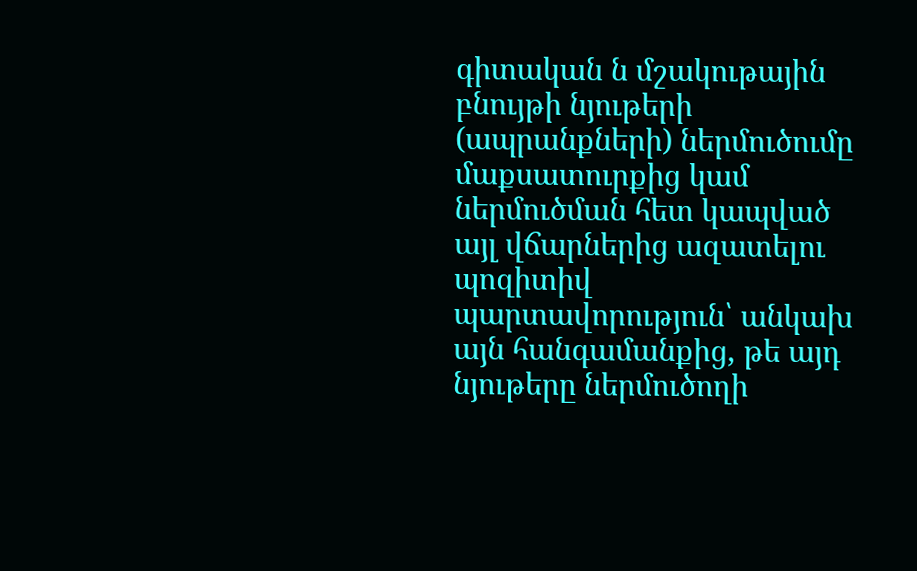գիտական ն մշակութային բնույթի նյութերի (ապրանքների) ներմուծումը մաքսատուրքից կամ ներմուծման հետ կապված այլ վճարներից ազատելու պոզիտիվ պարտավորություն՝ անկախ այն հանգամանքից, թե այդ նյութերը ներմուծողի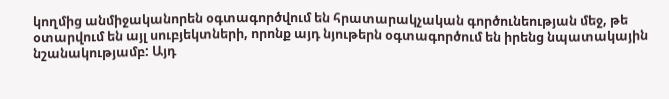կողմից անմիջականորեն օգտագործվում են հրատարակչական գործունեության մեջ, թե օտարվում են այլ սուբյեկտների, որոնք այդ նյութերն օգտագործում են իրենց նպատակային նշանակությամբ: Այդ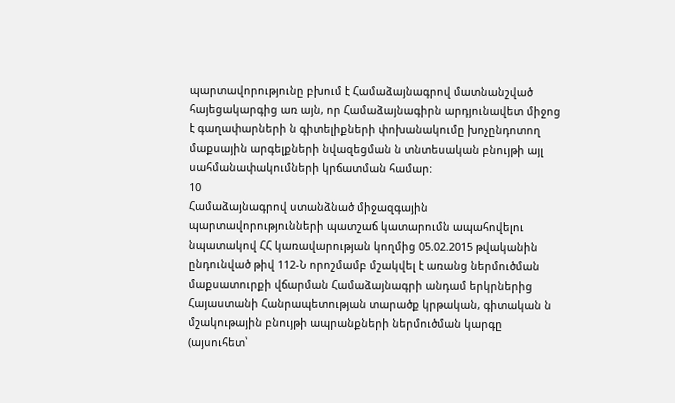պարտավորությունը բխում է Համաձայնագրով մատնանշված հայեցակարգից առ այն, որ Համաձայնագիրն արդյունավետ միջոց է գաղափարների ն գիտելիքների փոխանակումը խոչընդոտող մաքսային արգելքների նվազեցման ն տնտեսական բնույթի այլ սահմանափակումների կրճատման համար:
10
Համաձայնագրով ստանձնած միջազգային պարտավորությունների պատշաճ կատարումն ապահովելու նպատակով ՀՀ կառավարության կողմից 05.02.2015 թվականին ընդունված թիվ 112-Ն որոշմամբ մշակվել է առանց ներմուծման մաքսատուրքի վճարման Համաձայնագրի անդամ երկրներից Հայաստանի Հանրապետության տարածք կրթական, գիտական ն մշակութային բնույթի ապրանքների ներմուծման կարգը (այսուհետ՝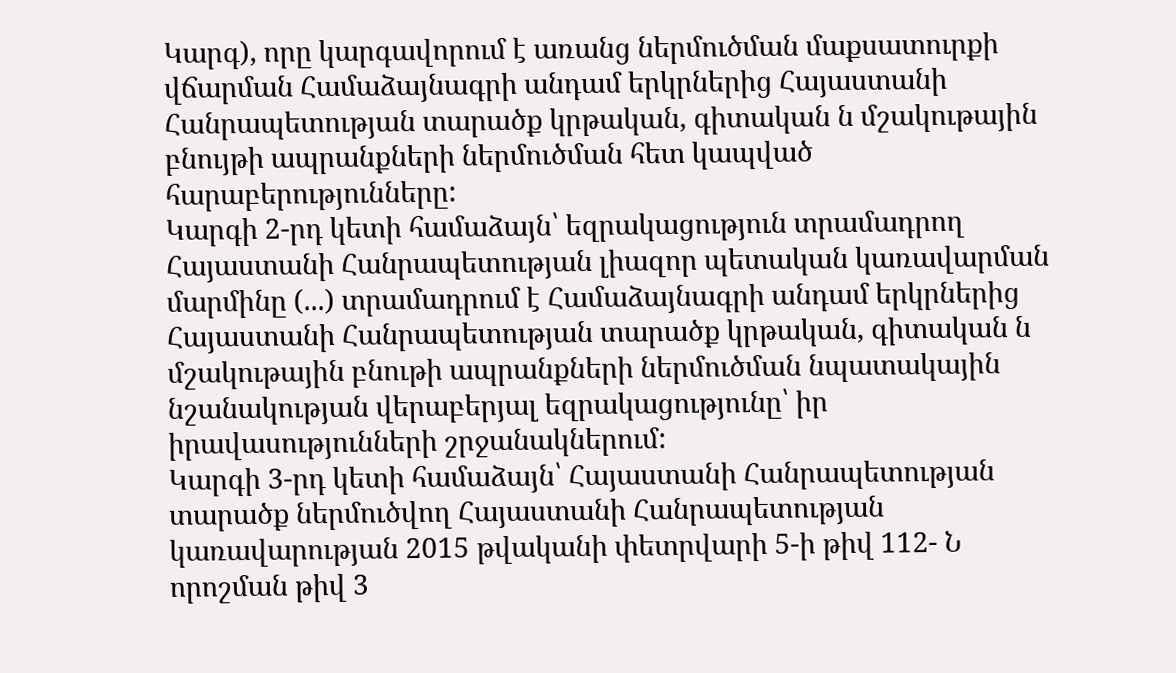Կարգ), որը կարգավորում է առանց ներմուծման մաքսատուրքի վճարման Համաձայնագրի անդամ երկրներից Հայաստանի Հանրապետության տարածք կրթական, գիտական ն մշակութային բնույթի ապրանքների ներմուծման հետ կապված հարաբերությունները:
Կարգի 2-րդ կետի համաձայն՝ եզրակացություն տրամադրող Հայաստանի Հանրապետության լիազոր պետական կառավարման մարմինը (...) տրամադրում է Համաձայնագրի անդամ երկրներից Հայաստանի Հանրապետության տարածք կրթական, գիտական ն մշակութային բնութի ապրանքների ներմուծման նպատակային նշանակության վերաբերյալ եզրակացությունը՝ իր իրավասությունների շրջանակներում:
Կարգի 3-րդ կետի համաձայն՝ Հայաստանի Հանրապետության տարածք ներմուծվող Հայաստանի Հանրապետության կառավարության 2015 թվականի փետրվարի 5-ի թիվ 112- Ն որոշման թիվ 3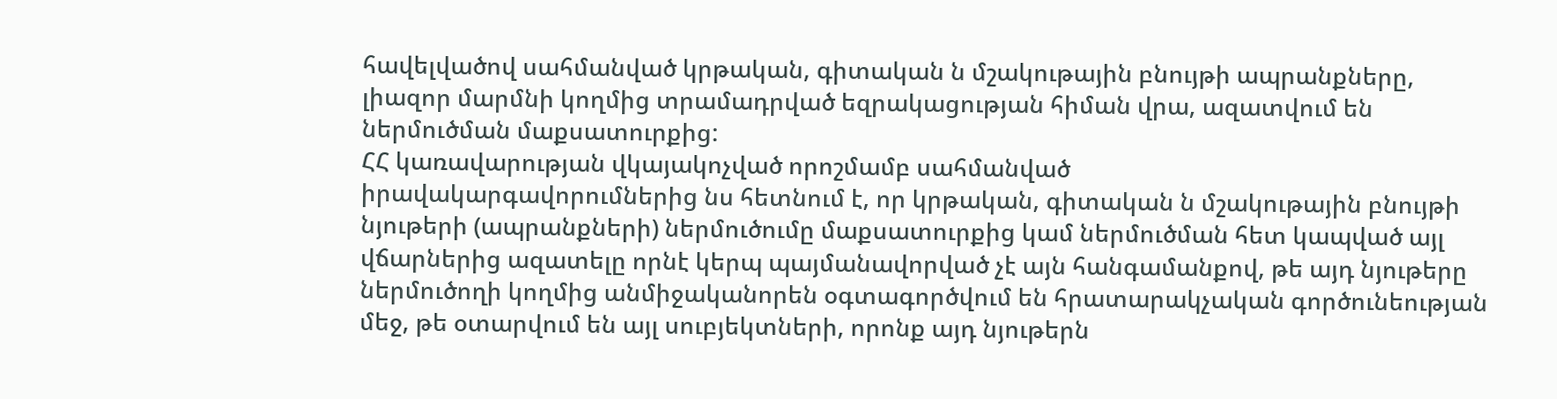հավելվածով սահմանված կրթական, գիտական ն մշակութային բնույթի ապրանքները, լիազոր մարմնի կողմից տրամադրված եզրակացության հիման վրա, ազատվում են ներմուծման մաքսատուրքից:
ՀՀ կառավարության վկայակոչված որոշմամբ սահմանված
իրավակարգավորումներից նս հետնում է, որ կրթական, գիտական ն մշակութային բնույթի նյութերի (ապրանքների) ներմուծումը մաքսատուրքից կամ ներմուծման հետ կապված այլ վճարներից ազատելը որնէ կերպ պայմանավորված չէ այն հանգամանքով, թե այդ նյութերը ներմուծողի կողմից անմիջականորեն օգտագործվում են հրատարակչական գործունեության մեջ, թե օտարվում են այլ սուբյեկտների, որոնք այդ նյութերն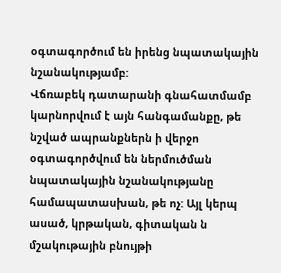օգտագործում են իրենց նպատակային նշանակությամբ:
Վճռաբեկ դատարանի գնահատմամբ կարնորվում է այն հանգամանքը, թե նշված ապրանքներն ի վերջո օգտագործվում են ներմուծման նպատակային նշանակությանը համապատասխան, թե ոչ: Այլ կերպ ասած, կրթական, գիտական ն մշակութային բնույթի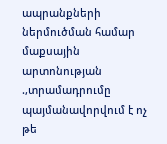ապրանքների ներմուծման համար մաքսային արտոնության .,տրամադրումը պայմանավորվում է ոչ թե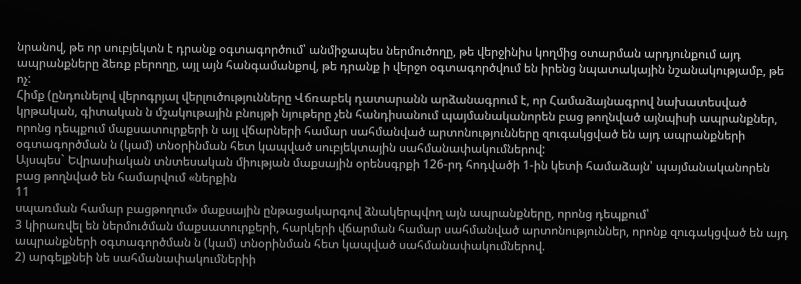նրանով, թե որ սուբյեկտն է դրանք օգտագործում՝ անմիջապես ներմուծողը, թե վերջինիս կողմից օտարման արդյունքում այդ ապրանքները ձեռք բերողը, այլ այն հանգամանքով, թե դրանք ի վերջո օգտագործվում են իրենց նպատակային նշանակությամբ, թե ոչ:
Հիմք (ընդունելով վերոգրյալ վերլուծությունները Վճռաբեկ դատարանն արձանագրում է, որ Համաձայնագրով նախատեսված կրթական, գիտական ն մշակութային բնույթի նյութերը չեն հանդիսանում պայմանականորեն բաց թողնված այնպիսի ապրանքներ, որոնց դեպքում մաքսատուրքերի ն այլ վճարների համար սահմանված արտոնությունները զուգակցված են այդ ապրանքների օգտագործման ն (կամ) տնօրինման հետ կապված սուբյեկտային սահմանափակումներով:
Այսպես` Եվրասիական տնտեսական միության մաքսային օրենսգրքի 126-րդ հոդվածի 1-ին կետի համաձայն՝ պայմանականորեն բաց թողնված են համարվում «ներքին
11
սպառման համար բացթողում» մաքսային ընթացակարգով ձնակերպվող այն ապրանքները, որոնց դեպքում՝
3 կիրառվել են ներմուծման մաքսատուրքերի, հարկերի վճարման համար սահմանված արտոնություններ, որոնք զուգակցված են այդ ապրանքների օգտագործման ն (կամ) տնօրինման հետ կապված սահմանափակումներով.
2) արգելքնեի նե սահմանափակումներիի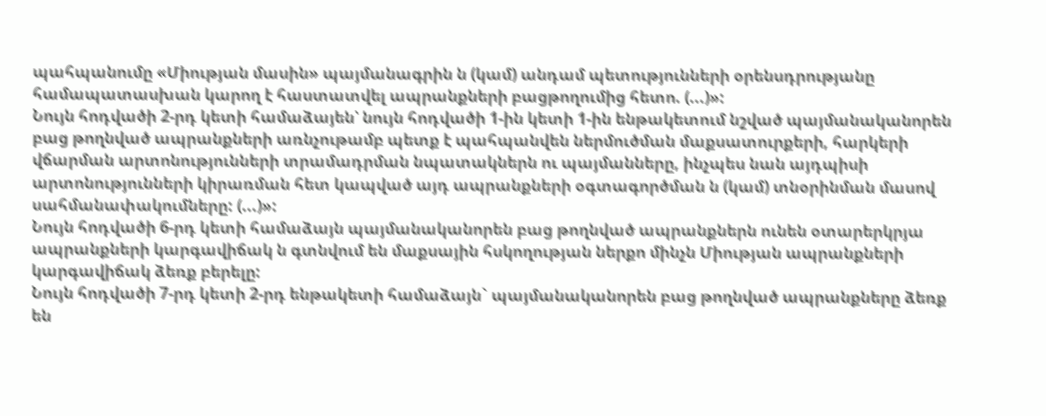պահպանումը «Միության մասին» պայմանագրին ն (կամ) անդամ պետությունների օրենսդրությանը համապատասխան կարող է հաստատվել ապրանքների բացթողումից հետո. (...)»:
Նույն հոդվածի 2-րդ կետի համաձայեն՝ նույն հոդվածի 1-ին կետի 1-ին ենթակետում նշված պայմանականորեն բաց թողնված ապրանքների առնչութամբ պետք է պահպանվեն ներմուծման մաքսատուրքերի, հարկերի վճարման արտոնությունների տրամադրման նպատակներն ու պայմանները, ինչպես նան այդպիսի արտոնությունների կիրառման հետ կապված այդ ապրանքների օգտագործման ն (կամ) տնօրինման մասով սահմանափակումները: (...)»:
Նույն հոդվածի 6-րդ կետի համաձայն պայմանականորեն բաց թողնված ապրանքներն ունեն օտարերկրյա ապրանքների կարգավիճակ ն գտնվում են մաքսային հսկողության ներքո մինչն Միության ապրանքների կարգավիճակ ձեռք բերելը:
Նույն հոդվածի 7-րդ կետի 2-րդ ենթակետի համաձայն` պայմանականորեն բաց թողնված ապրանքները ձեռք են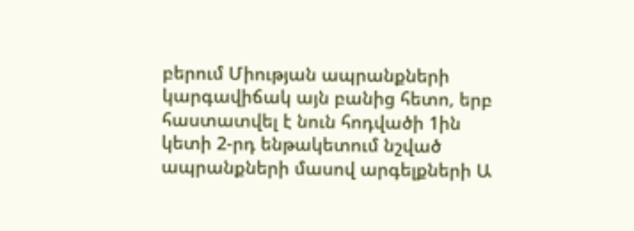բերում Միության ապրանքների կարգավիճակ այն բանից հետո, երբ հաստատվել է նուն հոդվածի 1ին կետի 2-րդ ենթակետում նշված ապրանքների մասով արգելքների Ա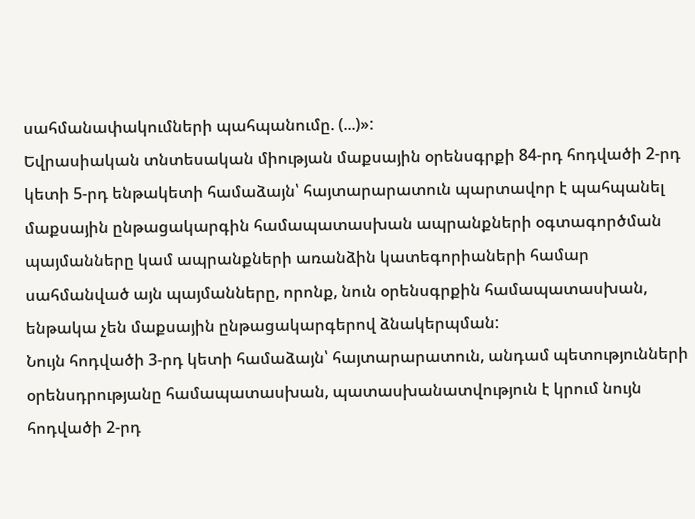սահմանափակումների պահպանումը. (...)»:
Եվրասիական տնտեսական միության մաքսային օրենսգրքի 84-րդ հոդվածի 2-րդ կետի 5-րդ ենթակետի համաձայն՝ հայտարարատուն պարտավոր է պահպանել մաքսային ընթացակարգին համապատասխան ապրանքների օգտագործման պայմանները կամ ապրանքների առանձին կատեգորիաների համար սահմանված այն պայմանները, որոնք, նուն օրենսգրքին համապատասխան, ենթակա չեն մաքսային ընթացակարգերով ձնակերպման:
Նույն հոդվածի 3-րդ կետի համաձայն՝ հայտարարատուն, անդամ պետությունների օրենսդրությանը համապատասխան, պատասխանատվություն է կրում նույն հոդվածի 2-րդ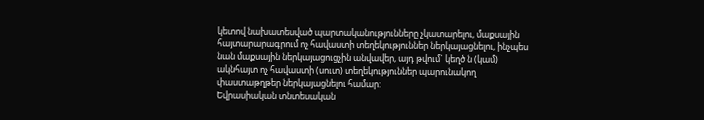կետով նախատեսված պարտականությունները չկատարելու, մաքսային հայտարարագրում ոչ հավաստի տեղեկություններ ներկայացնելու, ինչպես նան մաքսային ներկայացուցչին անվավեր, այդ թվում` կեղծ ն (կամ) ակնհայտ ոչ հավաստի (սուտ) տեղեկություններ պարունակող փաստաթղթեր ներկայացնելու համար:
Եվրասիական տնտեսական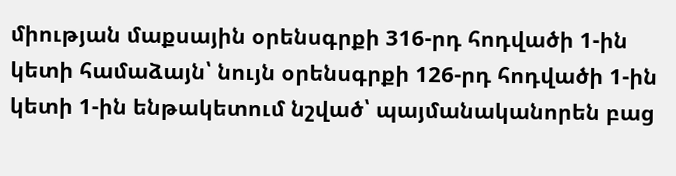միության մաքսային օրենսգրքի 316-րդ հոդվածի 1-ին կետի համաձայն՝ նույն օրենսգրքի 126-րդ հոդվածի 1-ին կետի 1-ին ենթակետում նշված՝ պայմանականորեն բաց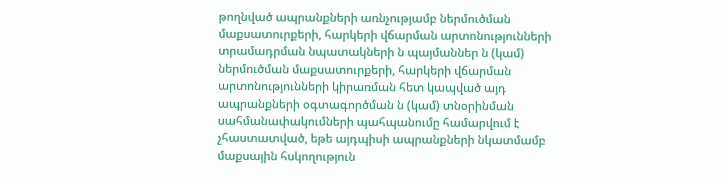թողնված ապրանքների առնչությամբ ներմուծման մաքսատուրքերի, հարկերի վճարման արտոնությունների տրամադրման նպատակների ն պայմաններ ն (կամ) ներմուծման մաքսատուրքերի, հարկերի վճարման արտոնությունների կիրառման հետ կապված այդ ապրանքների օգտագործման ն (կամ) տնօրինման սահմանափակումների պահպանումը համարվում է չհաստատված, եթե այդպիսի ապրանքների նկատմամբ մաքսային հսկողություն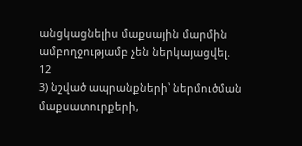անցկացնելիս մաքսային մարմին ամբողջությամբ չեն ներկայացվել.
12
3) նշված ապրանքների՝ ներմուծման մաքսատուրքերի,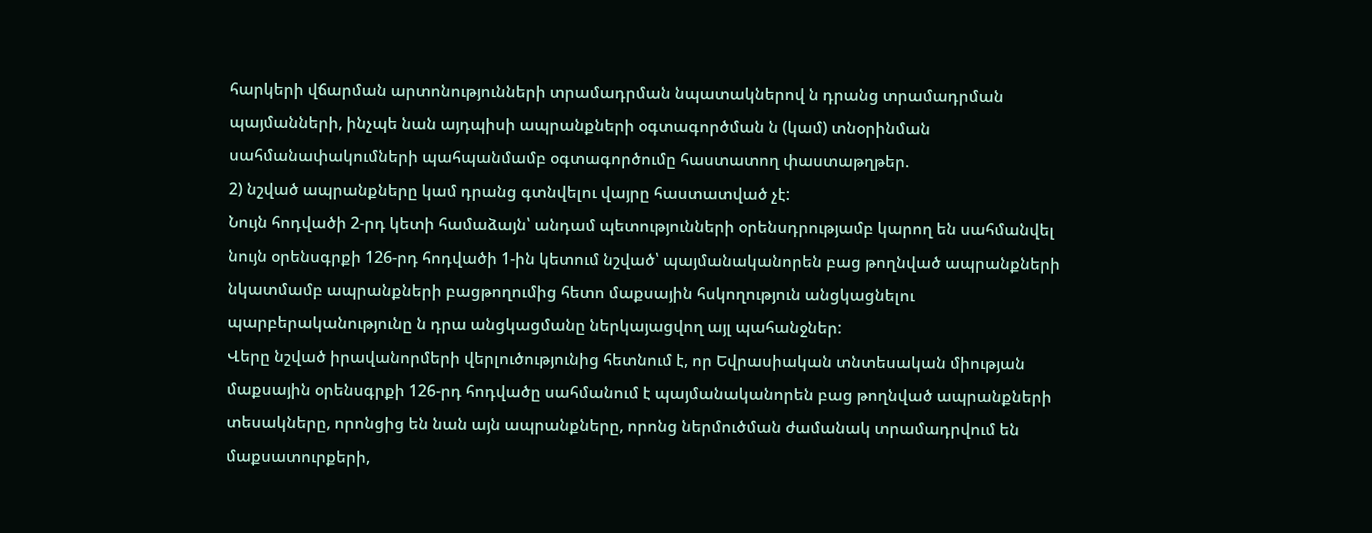հարկերի վճարման արտոնությունների տրամադրման նպատակներով ն դրանց տրամադրման պայմանների, ինչպե նան այդպիսի ապրանքների օգտագործման ն (կամ) տնօրինման սահմանափակումների պահպանմամբ օգտագործումը հաստատող փաստաթղթեր.
2) նշված ապրանքները կամ դրանց գտնվելու վայրը հաստատված չէ:
Նույն հոդվածի 2-րդ կետի համաձայն՝ անդամ պետությունների օրենսդրությամբ կարող են սահմանվել նույն օրենսգրքի 126-րդ հոդվածի 1-ին կետում նշված՝ պայմանականորեն բաց թողնված ապրանքների նկատմամբ ապրանքների բացթողումից հետո մաքսային հսկողություն անցկացնելու պարբերականությունը ն դրա անցկացմանը ներկայացվող այլ պահանջներ:
Վերը նշված իրավանորմերի վերլուծությունից հետնում է, որ Եվրասիական տնտեսական միության մաքսային օրենսգրքի 126-րդ հոդվածը սահմանում է պայմանականորեն բաց թողնված ապրանքների տեսակները, որոնցից են նան այն ապրանքները, որոնց ներմուծման ժամանակ տրամադրվում են մաքսատուրքերի,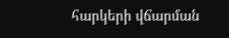հարկերի վճարման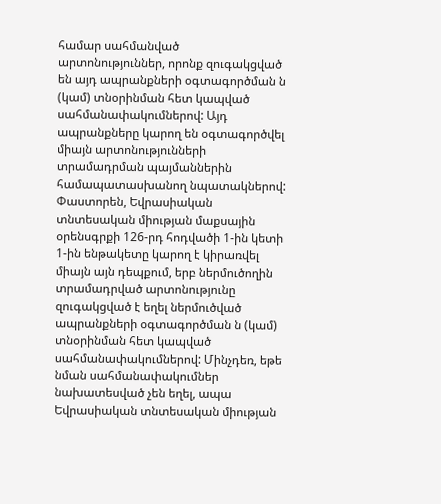համար սահմանված արտոնություններ, որոնք զուգակցված են այդ ապրանքների օգտագործման ն (կամ) տնօրինման հետ կապված սահմանափակումներով: Այդ ապրանքները կարող են օգտագործվել միայն արտոնությունների տրամադրման պայմաններին համապատասխանող նպատակներով:
Փաստորեն, Եվրասիական տնտեսական միության մաքսային օրենսգրքի 126-րդ հոդվածի 1-ին կետի 1-ին ենթակետը կարող է կիրառվել միայն այն դեպքում, երբ ներմուծողին տրամադրված արտոնությունը զուգակցված է եղել ներմուծված ապրանքների օգտագործման ն (կամ) տնօրինման հետ կապված սահմանափակումներով: Մինչդեռ, եթե նման սահմանափակումներ նախատեսված չեն եղել, ապա Եվրասիական տնտեսական միության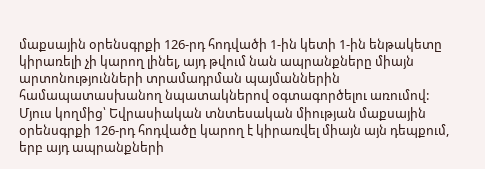մաքսային օրենսգրքի 126-րդ հոդվածի 1-ին կետի 1-ին ենթակետը կիրառելի չի կարող լինել, այդ թվում նան ապրանքները միայն արտոնությունների տրամադրման պայմաններին համապատասխանող նպատակներով օգտագործելու առումով:
Մյուս կողմից՝ Եվրասիական տնտեսական միության մաքսային օրենսգրքի 126-րդ հոդվածը կարող է կիրառվել միայն այն դեպքում, երբ այդ ապրանքների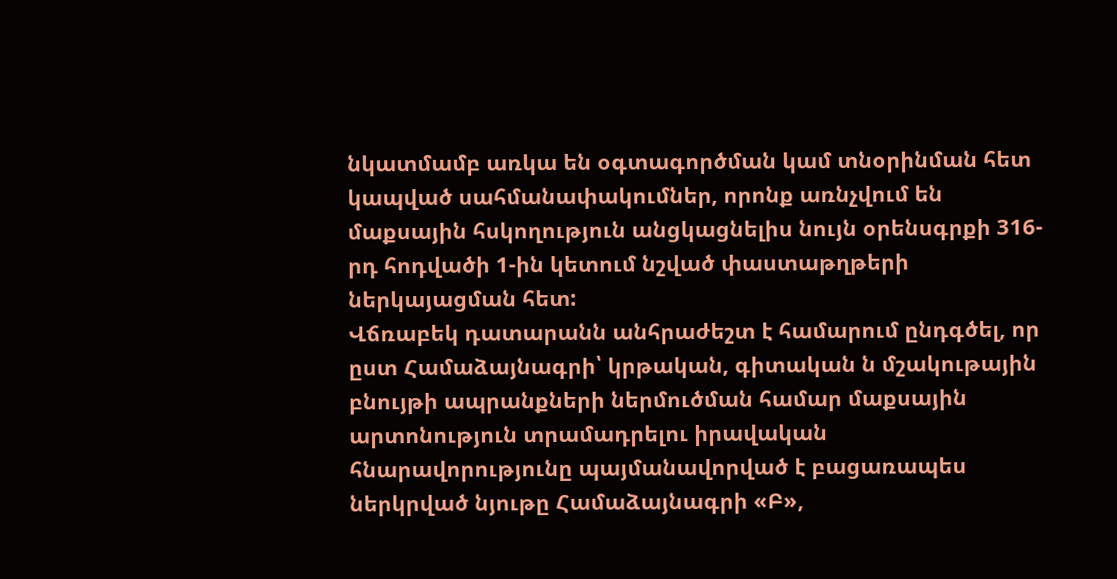նկատմամբ առկա են օգտագործման կամ տնօրինման հետ կապված սահմանափակումներ, որոնք առնչվում են մաքսային հսկողություն անցկացնելիս նույն օրենսգրքի 316-րդ հոդվածի 1-ին կետում նշված փաստաթղթերի ներկայացման հետ:
Վճռաբեկ դատարանն անհրաժեշտ է համարում ընդգծել, որ ըստ Համաձայնագրի՝ կրթական, գիտական ն մշակութային բնույթի ապրանքների ներմուծման համար մաքսային արտոնություն տրամադրելու իրավական հնարավորությունը պայմանավորված է բացառապես ներկրված նյութը Համաձայնագրի «Բ»,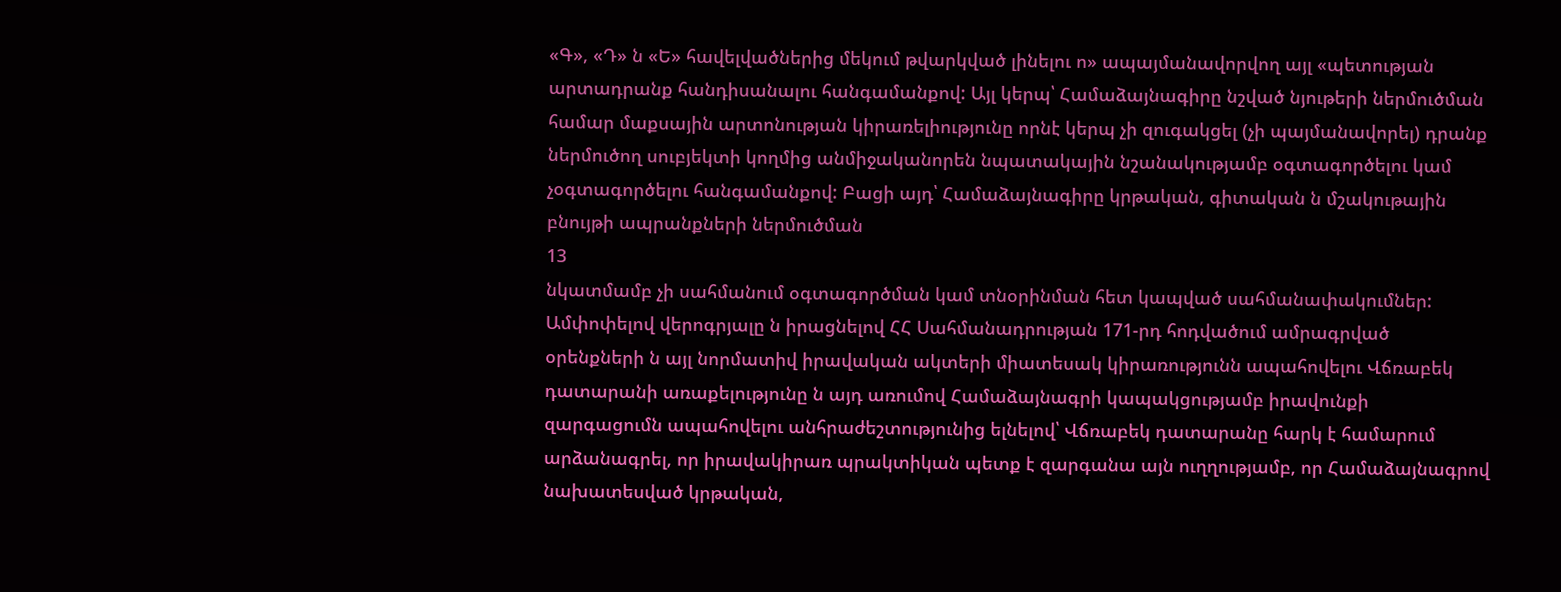«Գ», «Դ» ն «Ե» հավելվածներից մեկում թվարկված լինելու ո» ապայմանավորվող այլ «պետության արտադրանք հանդիսանալու հանգամանքով: Այլ կերպ՝ Համաձայնագիրը նշված նյութերի ներմուծման համար մաքսային արտոնության կիրառելիությունը որնէ կերպ չի զուգակցել (չի պայմանավորել) դրանք ներմուծող սուբյեկտի կողմից անմիջականորեն նպատակային նշանակությամբ օգտագործելու կամ չօգտագործելու հանգամանքով: Բացի այդ՝ Համաձայնագիրը կրթական, գիտական ն մշակութային բնույթի ապրանքների ներմուծման
13
նկատմամբ չի սահմանում օգտագործման կամ տնօրինման հետ կապված սահմանափակումներ:
Ամփոփելով վերոգրյալը ն իրացնելով ՀՀ Սահմանադրության 171-րդ հոդվածում ամրագրված օրենքների ն այլ նորմատիվ իրավական ակտերի միատեսակ կիրառությունն ապահովելու Վճռաբեկ դատարանի առաքելությունը ն այդ առումով Համաձայնագրի կապակցությամբ իրավունքի զարգացումն ապահովելու անհրաժեշտությունից ելնելով՝ Վճռաբեկ դատարանը հարկ է համարում արձանագրել, որ իրավակիրառ պրակտիկան պետք է զարգանա այն ուղղությամբ, որ Համաձայնագրով նախատեսված կրթական,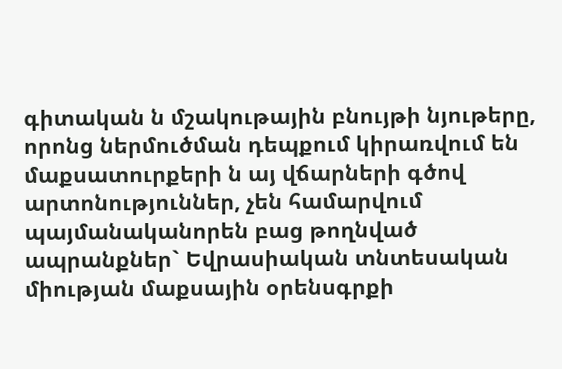գիտական ն մշակութային բնույթի նյութերը, որոնց ներմուծման դեպքում կիրառվում են մաքսատուրքերի ն այ վճարների գծով արտոնություններ, չեն համարվում պայմանականորեն բաց թողնված ապրանքներ` Եվրասիական տնտեսական միության մաքսային օրենսգրքի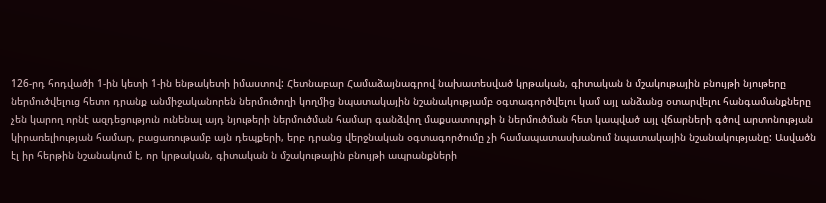126-րդ հոդվածի 1-ին կետի 1-ին ենթակետի իմաստով: Հետնաբար Համաձայնագրով նախատեսված կրթական, գիտական ն մշակութային բնույթի նյութերը ներմուծվելուց հետո դրանք անմիջականորեն ներմուծողի կողմից նպատակային նշանակությամբ օգտագործվելու կամ այլ անձանց օտարվելու հանգամանքները չեն կարող որնէ ազդեցություն ունենալ այդ նյութերի ներմուծման համար գանձվող մաքսատուրքի ն ներմուծման հետ կապված այլ վճարների գծով արտոնության կիրառելիության համար, բացառութամբ այն դեպքերի, երբ դրանց վերջնական օգտագործումը չի համապատասխանում նպատակային նշանակությանը: Ասվածն էլ իր հերթին նշանակում է, որ կրթական, գիտական ն մշակութային բնույթի ապրանքների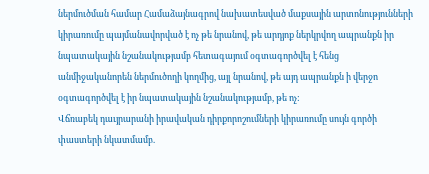ներմուծման համար Համաձայնագրով նախատեսված մաքսային արտոնությունների կիրառումը պայմանավորված է ոչ թե նրանով, թե արդյոք ներկրվող ապրանքն իր նպատակային նշանակությամբ հետագայում օգտագործվել է հենց անմիջականորեն ներմուծողի կողմից, այլ նրանով, թե այդ ապրանքն ի վերջո օգտագործվել է իր նպատակային նշանակությամբ, թե ոչ:
Վճռաբեկ դաւյրարանի իրավական դիրքորոշումների կիրառումը սույն գործի փաստերի նկատմամբ.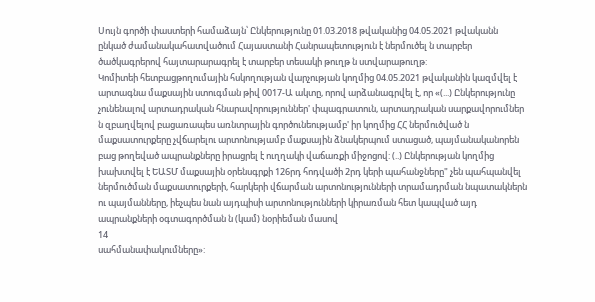Սույն գործի փաստերի համաձայն՝ Ընկերությունը 01.03.2018 թվականից 04.05.2021 թվականն ընկած ժամանակահատվածում Հայաստանի Հանրապետություն է ներմուծել ն տարբեր ծածկագրերով հայտարարագրել է տարբեր տեսակի թուղթ ն ստվարաթուղթ:
Կոմիտեի հետբացթողումային հսկողության վարչության կողմից 04.05.2021 թվականին կազմվել է արտագնա մաքսային ստուգման թիվ 0017-Ա ակտը, որով արձանագրվել է, որ «(...) Ընկերությունը չունենալով արտադրական հնարավորություններ' փպագրատուն, արտադրական սարքավորումներ ն զբաղվելով բացառապես առնտրային գործունեությամբ' իր կողմից ՀՀ ներմուծված ն մաքսատուրքերը չվճարելու արտոնությամբ մաքսային ձնակերպում ստացած, պայմանականորեն բաց թողեված ապրանքները իրացրել է ուղղակի վաճառքի միջոցով: (..) Ընկերության կողմից խախտվել է ԵԱՏՄ մաքսային օրենսգրքի 126րդ հոդվածի 2րդ կերի պահանջները" չեն պահպանվել ներմուծման մաքսատուրքերի, հարկերի վճարման արտոնությունների տրամադրման նպատակներն ու պայմանները, իեչպես նան այդպիսի արտոնությունների կիրառման հետ կապված այդ ապրանքների օգտագործման ն (կամ) նօրիեման մասով
14
սահմանափակումները»: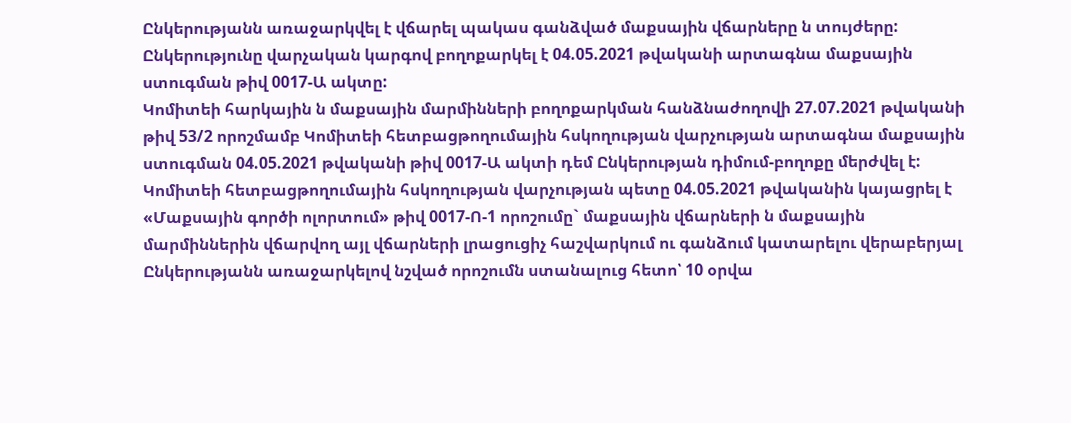Ընկերությանն առաջարկվել է վճարել պակաս գանձված մաքսային վճարները ն տույժերը:
Ընկերությունը վարչական կարգով բողոքարկել է 04.05.2021 թվականի արտագնա մաքսային ստուգման թիվ 0017-Ա ակտը:
Կոմիտեի հարկային ն մաքսային մարմինների բողոքարկման հանձնաժողովի 27.07.2021 թվականի թիվ 53/2 որոշմամբ Կոմիտեի հետբացթողումային հսկողության վարչության արտագնա մաքսային ստուգման 04.05.2021 թվականի թիվ 0017-Ա ակտի դեմ Ընկերության դիմում-բողոքը մերժվել է:
Կոմիտեի հետբացթողումային հսկողության վարչության պետը 04.05.2021 թվականին կայացրել է «Մաքսային գործի ոլորտում» թիվ 0017-Ո-1 որոշումը` մաքսային վճարների ն մաքսային մարմիններին վճարվող այլ վճարների լրացուցիչ հաշվարկում ու գանձում կատարելու վերաբերյալ Ընկերությանն առաջարկելով նշված որոշումն ստանալուց հետո՝ 10 օրվա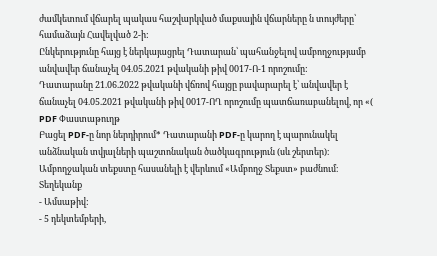ժամկետում վճարել պակաս հաշվարկված մաքսային վճարները ն տույժերը՝ համաձայն Հավելված 2-ի:
Ընկերությունը հայց է ներկայացրել Դատարան՝ պահանջելով ամբողջությամբ անվավեր ճանաչել 04.05.2021 թվականի թիվ 0017-Ո-1 որոշումը:
Դատարանը 21.06.2022 թվականի վճռով հայցը բավարարել է՝ անվավեր է ճանաչել 04.05.2021 թվականի թիվ 0017-ՈՂ որոշումը պատճառաբանելով, որ «(
PDF Փաստաթուղթ
Բացել PDF-ը նոր ներդիրում* Դատարանի PDF-ը կարող է պարունակել անձնական տվյալների պաշտոնական ծածկագրություն (սև շերտեր)։ Ամբողջական տեքստը հասանելի է վերևում «Ամբողջ Տեքստ» բաժնում։
Տեղեկանք
- Ամսաթիվ:
- 5 դեկտեմբերի,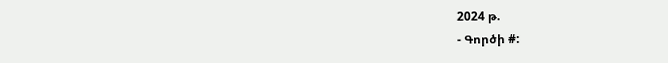2024 թ.
- Գործի #: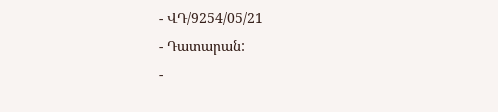- ՎԴ/9254/05/21
- Դատարան:
-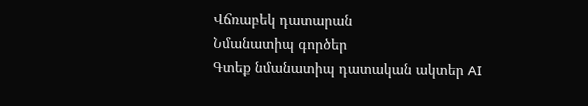Վճռաբեկ դատարան
Նմանատիպ գործեր
Գտեք նմանատիպ դատական ակտեր AI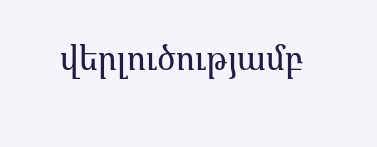վերլուծությամբ